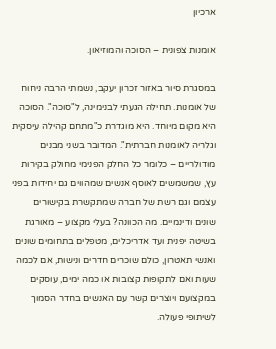ארכיון

אומנות צפונית – הסוכה והמוזיאון.

במסגרת סיור באזור זכרון יעקב, נשמתי הרבה ניחוח של אומנות. תחילה הגעתי לבנימינה, ל"סוכה". הסוכה היא מקום מיוחד. היא מוגדרת כ"מתחם קהילה עיסקית וגלריה לאומנות חברתית". המדובר בשני מבנים מודולריים – כלומר כל החלק הפנימי מחולק בקירות עץ, שמשמשים לאוסף אנשים שמהווים גם יחידות בפני עצמם וגם רשת של חברה שמתקשרת בקישורים שונים ודינמיים. מה הכוונה? בעלי מקצוע – מאורגת בשיטה יפנית ועד אדריכלים, מטפלים בתחומים שונים ואנשי תאטרון, כולם שוכרים חדרים ונישות, אם לכמה שעות ואם לתקופות קצובות או כמה ימים, עוסקים במקצועם ויוצרים קשר עם האנשים בחדר הסמוך לשיתופי פעולה.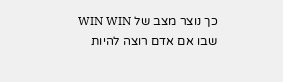כך נוצר מצב של WIN WIN שבו אם אדם רוצה להיות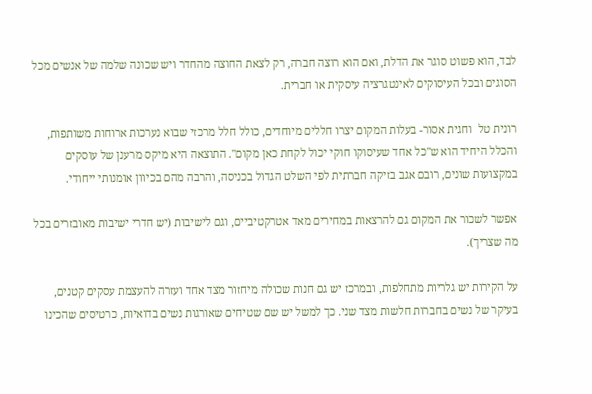לבד, הוא פשוט סוגר את הדלת, ואם הוא רוצה חברה, רק לצאת החוצה מהחדר ויש שכונה שלמה של אנשים מכל הסוגים ובכל העיסוקים לאינטגרציה עיסקית או חברית.

רונית טל  וחגית אסור- בעלות המקום יצרו חללים מיוחדים, כולל חלל מרכזי שבוא נערכות ארוחות משותפות, והכלל היחיד הוא ש"כל אחד שעיסוקו חוקי יכול לקחת כאן מקום". התוצאה היא מיקס מרענן של עוסקים במקצועות שונים, רובם אגב בזיקה חברתית לפי השלט הגדול בכניסה, והרבה מהם בכיוון אומנותי ייחודי.

אפשר לשכור את המקום גם להרצאות במחירים מאד אטרקטיביים, וגם לישיבות (יש חדרי ישיבות מאובזרים בכל מה שצריך).

על הקירות יש גלריות מתחלפות, ובמרכז יש גם חנות שכולה מיחזור מצד אחד ועזרה להעצמת עסקים קטנים, בעיקר של נשים בחברות חלשות מצד שני. כך למשל יש שם שטיחים שאורגות נשים בדואיות, כרטיסים שהכינו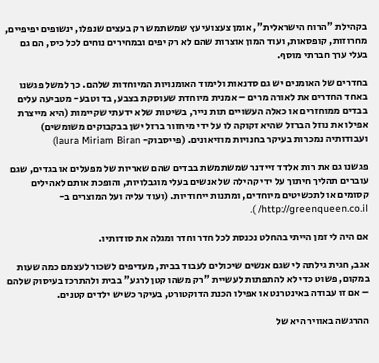בקהילת "הרוח הישראלית", אומן צעצועי עץ שמשתמש רק בעצים שנפלו, ינשופים יפיפיים, מחרוזות, קופסאות, ועוד המון אוצרות שהם לא רק יפים ובמחירים נוחים לכל כיס, הם גם בעלי ערך חברתי מוסף.

בחדרים של האומנים יש גם סדנאות ולימוד האומנויות המיוחדות שלהם. כך למשל פגשנו באחד החדרים את לאורה מרים – אמנית מיוחדת שעוסקת בצבע, בד וטבע- מטביעה עלים בבדים ממוחזרים או כאלה העשויים תות נייר, בשיטות שלא ידעתי שקיימות (היא מייצרת אפילו את נוזל הברזל שהיא זקוקה לו על ידי מיחזור ברזל ישן בבקבוקים משומשים) ועבודותיה נמכרות בעיקר בחנויות מוזיאונים. (פייסבוק- laura Miriam Biran)

פגשנו גם את רות אלדד זיידנר שמשתמשת בבדים שהם שאריות של מפעלים או בגדים, שגם עוברים תהליך חיתוך על ידי קהילה של אנשים בעלי מוגבלויות, והופכת אותם לאהילים קסומים או לתכשיטים מיוחדים, ומתנות ייחודיות. (ועוד עליה ועל המוצרים ב- http://greenqueen.co.il/ ).

אם היה לי זמן הייתי בהחלט נכנסת לכל חדר וחדר ומגלה את סודותיו.

אגב, חגית גילתה לי שגם אנשים שיכולים לעבוד בבית, מעדיפים לשכור לעצמם כמה שעות במקום, פשוט כדי לא להתפתות לעשיית "רק משהו קטן לרגע" בבית ולהתרכז בעיסוק שלהם  – אם זו עבודה באינטרנט או אפילו הכנת הדוקטורט, בעיקר כשיש ילדים קטנים.

ההרגשה באוויר היא של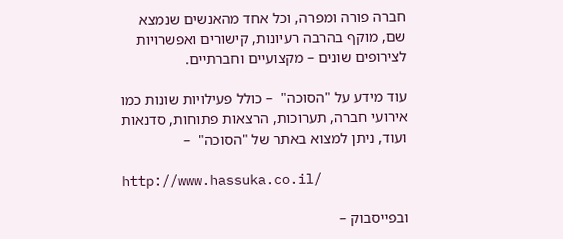חברה פורה ומפרה, וכל אחד מהאנשים שנמצא שם, מוקף בהרבה רעיונות, קישורים ואפשרויות לצירופים שונים – מקצועיים וחברתיים.

עוד מידע על "הסוכה"  – כולל פעילויות שונות כמו אירועי חברה, תערוכות, הרצאות פתוחות, סדנאות ועוד, ניתן למצוא באתר של "הסוכה"  –

http://www.hassuka.co.il/

ובפייסבוק –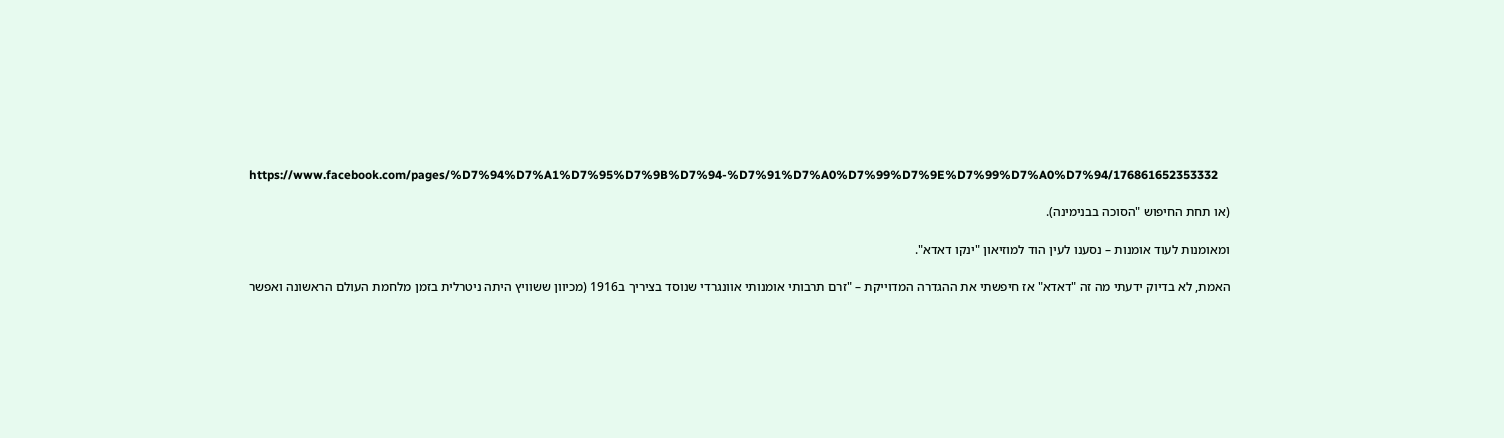https://www.facebook.com/pages/%D7%94%D7%A1%D7%95%D7%9B%D7%94-%D7%91%D7%A0%D7%99%D7%9E%D7%99%D7%A0%D7%94/176861652353332

(או תחת החיפוש "הסוכה בבנימינה).

ומאומנות לעוד אומנות – נסענו לעין הוד למוזיאון "ינקו דאדא".

האמת, לא בדיוק ידעתי מה זה "דאדא" אז חיפשתי את ההגדרה המדוייקת – "זרם תרבותי אומנותי אוונגרדי שנוסד בציריך ב1916 (מכיוון ששוויץ היתה ניטרלית בזמן מלחמת העולם הראשונה ואפשר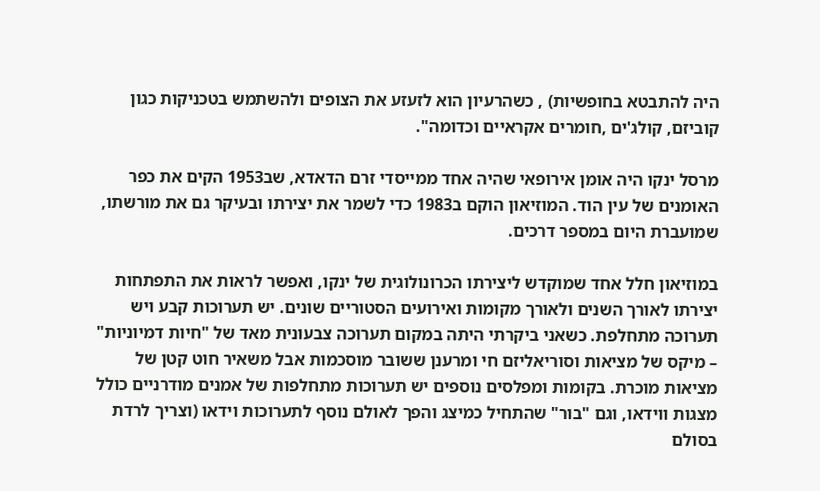היה להתבטא בחופשיות) , כשהרעיון הוא לזעזע את הצופים ולהשתמש בטכניקות כגון קוביזם, קולג'ים ,חומרים אקראיים וכדומה".

מרסל ינקו היה אומן אירופאי שהיה אחד ממייסדי זרם הדאדא, שב1953 הקים את כפר האומנים של עין הוד. המוזיאון הוקם ב1983 כדי לשמר את יצירתו ובעיקר גם את מורשתו, שמועברת היום במספר דרכים.

במוזיאון חלל אחד שמוקדש ליצירתו הכרונולוגית של ינקו, ואפשר לראות את התפתחות יצירתו לאורך השנים ולאורך מקומות ואירועים הסטוריים שונים. יש תערוכות קבע ויש תערוכה מתחלפת. כשאני ביקרתי היתה במקום תערוכה צבעונית מאד של "חיות דמיוניות" – מיקס של מציאות וסוריאליזם חי ומרענן ששובר מוסכמות אבל משאיר חוט קטן של מציאות מוכרת. בקומות ומפלסים נוספים יש תערוכות מתחלפות של אמנים מודרניים כולל מצגות ווידאו, וגם "בור" שהתחיל כמיצג והפך לאולם נוסף לתערוכות וידאו (וצריך לרדת בסולם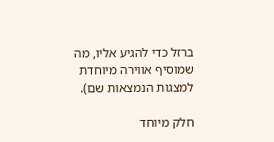ברזל כדי להגיע אליו, מה שמוסיף אווירה מיוחדת למצגות הנמצאות שם).

חלק מיוחד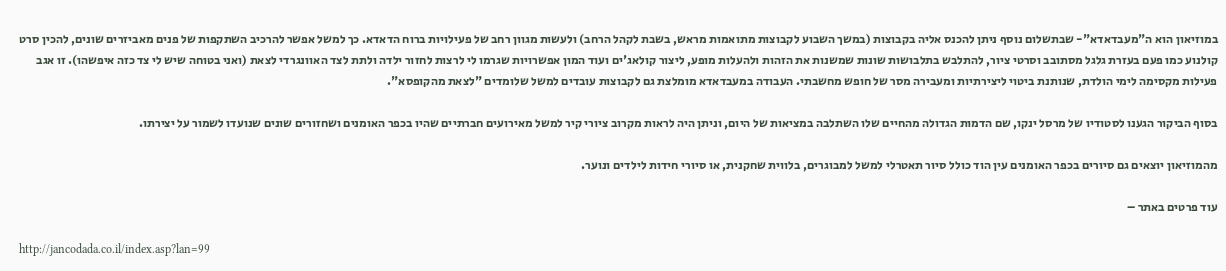במוזיאון הוא ה"מעבדאדא"- שבתשלום נוסף ניתן להכנס אליה בקבוצות (במשך השבוע לקבוצות מתואמות מראש, בשבת לקהל הרחב) ולעשות מגוון רחב של פעילויות ברוח הדאדא. כך למשל אפשר להרכיב השתקפות של פנים מאביזרים שונים, להכין סרט קולנוע כמו פעם בעזרת גלגל מסתובב וסרטי ציור, להתלבש בתלבושות שונות שמשנות את הזהות ולהעלות מופע, ליצור קולאג'ים ועוד המון אפשרויות שגרמו לי לרצות לחזור ילדה ולתת לצד האוונגרדי לצאת (ואני בטוחה שיש לי צד כזה איפשהו). זו אגב פעילות מקסימה לימי הולדת, שנותנת ביטוי ליצירתיות ומעבירה מסר של חופש מחשבתי. העבודה במעבדאדא מומלצת גם לקבוצות עובדים למשל שלומדים "לצאת מהקופסא".

בסוף הביקור הגענו לסטודיו של מרסל ינקו, שם הדמות הגדולה מהחיים שלו השתלבה במציאות של היום, וניתן היה לראות מקרוב ציורי קיר למשל מאירועים חברתיים שהיו בכפר האומנים ושחזורים שונים שנועדו לשמור על יצירתו.

מהמוזיאון יוצאים גם סיורים בכפר האומנים עין הוד כולל סיור תאטרלי למשל למבוגרים, בלווית שחקנית, או סיורי חידות לילדים ונוער.

עוד פרטים באתר –

http://jancodada.co.il/index.asp?lan=99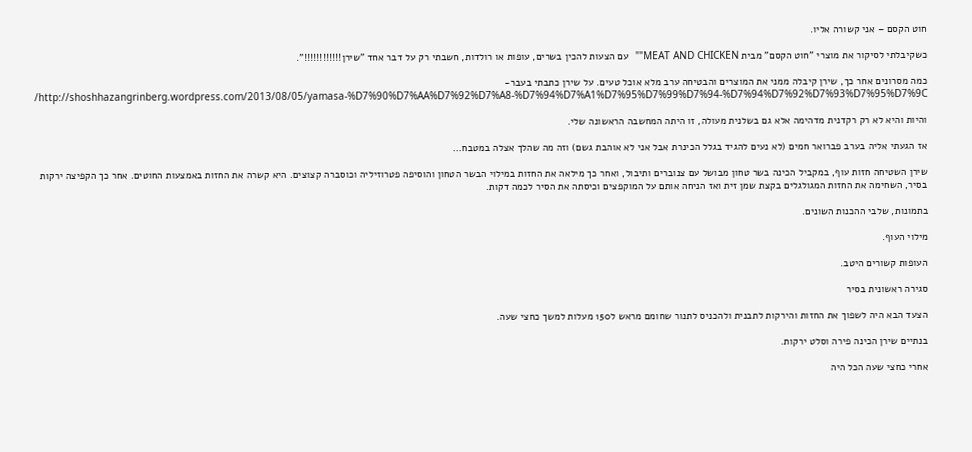חוט הקסם – אני קשורה אליו.

כשקיבלתי לסיקור את מוצרי "חוט הקסם" מבית MEAT AND CHICKEN""  עם הצעות להכין בשרים, עופות או רולדות, חשבתי רק על דבר אחד "שירן!!!!!!!!!!!!".

כמה מסרונים אחר כך, שירן קיבלה ממני את המוצרים והבטיחה ערב מלא אוכל טעים. על שירן כתבתי בעבר- http://shoshhazangrinberg.wordpress.com/2013/08/05/yamasa-%D7%90%D7%AA%D7%92%D7%A8-%D7%94%D7%A1%D7%95%D7%99%D7%94-%D7%94%D7%92%D7%93%D7%95%D7%9C/

והיות והיא לא רק רקדנית מדהימה אלא גם בשלנית מעולה, זו היתה המחשבה הראשונה שלי.

אז הגעתי אליה בערב פברואר חמים (לא נעים להגיד בגלל הכינרת אבל אני לא אוהבת גשם) וזה מה שהלך אצלה במטבח…

שירן השטיחה חזות עוף, במקביל הכינה בשר טחון מבושל עם צנוברים ותיבול, ואחר כך מילאה את החזות במילוי הבשר הטחון והוסיפה פטרוזיליה וכוסברה קצוצים. היא קשרה את החזות באמצעות החוטים. אחר כך הקפיצה ירקות בסיר, השחימה את החזות המגולגלים בקצת שמן זית ואז הניחה אותם על המוקפצים וכיסתה את הסיר לכמה דקות.

בתמונות, שלבי ההכנות השונים.

מילוי העוף.

העופות קשורים היטב.

סגירה ראשונית בסיר

הצעד הבא היה לשפוך את החזות והירקות לתבנית ולהכניס לתנור שחומם מראש ל150 מעלות למשך כחצי שעה.

בנתיים שירן הכינה פירה וסלט ירקות.

אחרי כחצי שעה הכל היה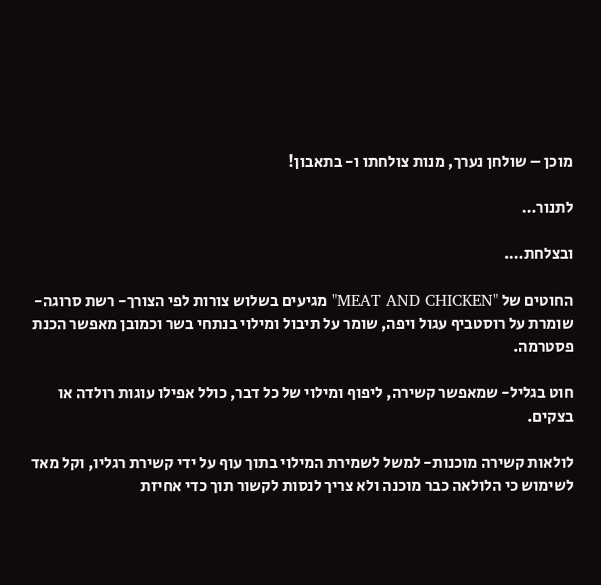מוכן – שולחן נערך, מנות צולחתו ו- בתאבון!

לתנור…

ובצלחת….

החוטים של "MEAT AND CHICKEN" מגיעים בשלוש צורות לפי הצורך- רשת סרוגה- שומרת על רוסטביף עגול ויפה, שומר על תיבול ומילוי בנתחי בשר וכמובן מאפשר הכנת פסטרמה.

חוט בגליל- שמאפשר קשירה, ליפוף ומילוי של כל דבר, כולל אפילו עוגות רולדה או בצקים.

לולאות קשירה מוכנות- למשל לשמירת המילוי בתוך עוף על ידי קשירת רגליו, וקל מאד לשימוש כי הלולאה כבר מוכנה ולא צריך לנסות לקשור תוך כדי אחיזת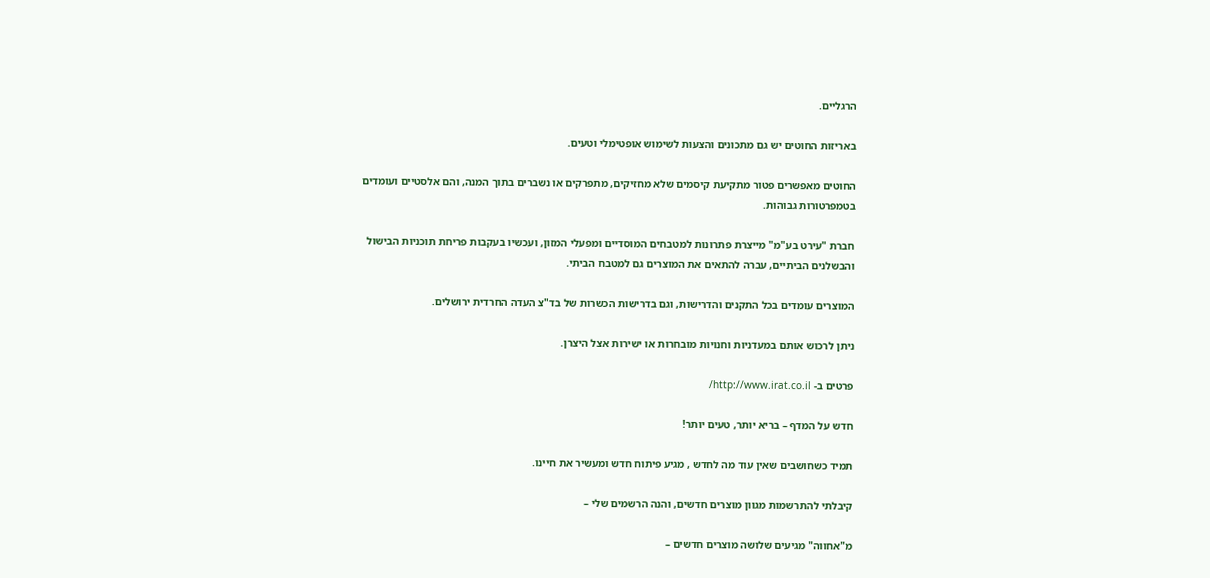הרגליים.

באריזות החוטים יש גם מתכונים והצעות לשימוש אופטימלי וטעים.

החוטים מאפשרים פטור מתקיעת קיסמים שלא מחזיקים, מתפרקים או נשברים בתוך המנה, והם אלסטיים ועומדים בטמפרטורות גבוהות.

חברת "עירט בע"מ" מייצרת פתרונות למטבחים המוסדיים ומפעלי המזון, ועכשיו בעקבות פריחת תוכניות הבישול והבשלנים הביתיים, עברה להתאים את המוצרים גם למטבח הביתי.

המוצרים עומדים בכל התקנים והדרישות, וגם בדרישות הכשרות של בד"צ העדה החרדית ירושלים.

ניתן לרכוש אותם במעדניות וחנויות מובחרות או ישירות אצל היצרן.

פרטים ב- http://www.irat.co.il/

חדש על המדף – בריא יותר, טעים יותר!

תמיד כשחושבים שאין עוד מה לחדש , מגיע פיתוח חדש ומעשיר את חיינו.

קיבלתי להתרשמות מגוון מוצרים חדשים, והנה הרשמים שלי –

מ"אחווה" מגיעים שלושה מוצרים חדשים –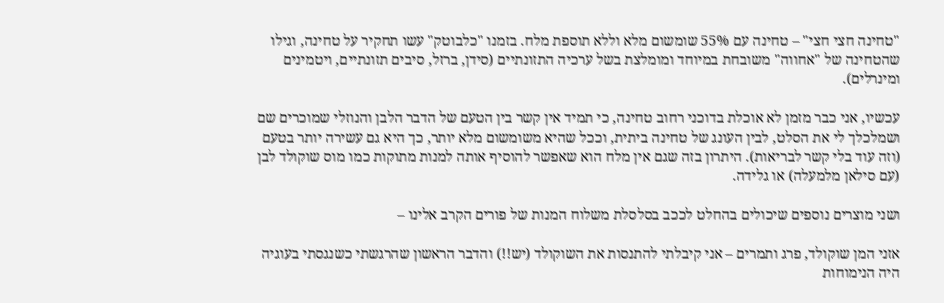"טחינה חצי חצי" – טחינה עם 55% שומשום מלא וללא תוספת מלח. בזמנו "כלבוטק" עשו תחקיר על טחינה, וגילו שהטחינה של "אחווה" משובחת במיוחד ומומלצת בשל ערכיה התזונתיים (סידן, ברזל, סיבים תזונתיים, ויטמינים ומינרלים).

עכשיו, אני כבר מזמן לא אוכלת בדוכני רחוב טחינה, כי תמיד אין קשר בין הטעם של הדבר הלבן והנוזלי שמוכרים שם ושמלכלך לי את הסלט, לבין העונג של טחינה ביתית, וככל שהיא משומשום מלא יותר, כך היא גם עשירה יותר בטעם (וזה עוד בלי קשר לבריאות). היתרון בזה שגם אין מלח הוא שאפשר להוסיף אותה למנות מתוקות כמו מוס שוקולד לבן (עם סילאן מלמעלה) או גלידה.

ושני מוצרים נוספים שיכולים בהחלט לככב בסלסלת משלוח המנות של פורים הקרב אלינו –

אזני המן שוקולד, פרג ותמרים – אני קיבלתי להתנסות את השוקולד (יש!!) והדבר הראשון שהרגשתי כשנגסתי בעוגיה היה הנימוחות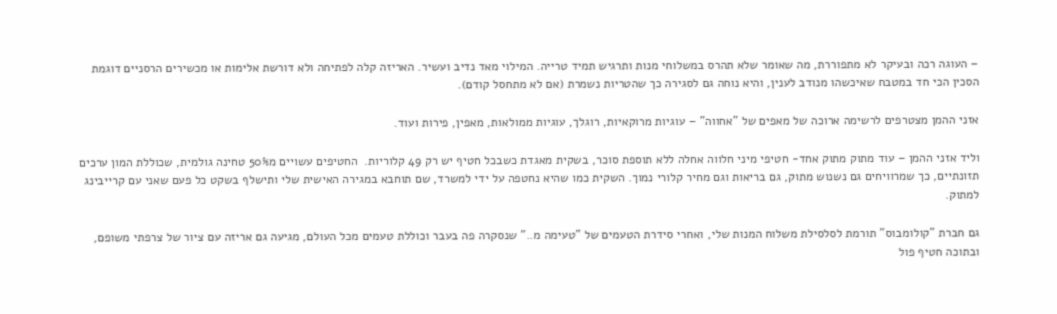– העוגה רכה ובעיקר לא מתפוררת, מה שאומר שלא תהרס במשלוחי מנות ותרגיש תמיד טרייה. המילוי מאד נדיב ועשיר. האריזה קלה לפתיחה ולא דורשת אלימות או מכשירים הרסניים דוגמת הסכין הכי חד במטבח שאיכשהו מנודב לענין, והיא נוחה גם לסגירה כך שהטריות נשמרת (אם לא מתחסל קודם).

אזני ההמן מצטרפים לרשימה ארוכה של מאפים של "אחווה" – עוגיות מרוקאיות, רוגלך, עוגיות ממולאות, מאפין, פירות ועוד.

וליד אזני ההמן – עוד מתוק מתוק אחד- חטיפי מיני חלווה אחלה ללא תוספת סוכר, בשקית מאגדת כשבכל חטיף יש רק 49 קלוריות.  החטיפים עשויים מ50% טחינה גולמית, שכוללת המון ערכים תזונתיים, כך שמרוויחים גם נשנוש מתוק, גם בריאות וגם מחיר קלורי נמוך. השקית כמו שהיא נחטפה על ידי למשרד, שם תוחבא במגירה האישית שלי ותישלף בשקט כל פעם שאני עם קרייבינג למתוק.

גם חברת "קולומבוס" תורמת לסלסילת משלוח המנות שלי, ואחרי סידרת הטעמים של "טעימה מ.." שנסקרה פה בעבר וכוללת טעמים מכל העולם, מגיעה גם אריזה עם ציור של צרפתי משופם, ובתוכה חטיף פול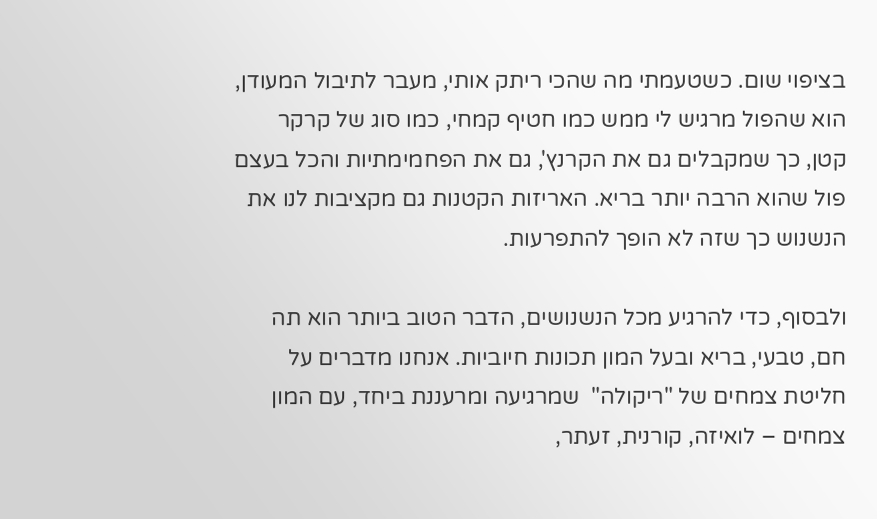בציפוי שום. כשטעמתי מה שהכי ריתק אותי, מעבר לתיבול המעודן, הוא שהפול מרגיש לי ממש כמו חטיף קמחי, כמו סוג של קרקר קטן, כך שמקבלים גם את הקרנץ', גם את הפחמימתיות והכל בעצם פול שהוא הרבה יותר בריא. האריזות הקטנות גם מקציבות לנו את הנשנוש כך שזה לא הופך להתפרעות.

ולבסוף, כדי להרגיע מכל הנשנושים, הדבר הטוב ביותר הוא תה חם, טבעי, בריא ובעל המון תכונות חיוביות. אנחנו מדברים על חליטת צמחים של "ריקולה"  שמרגיעה ומרעננת ביחד, עם המון צמחים – לואיזה, קורנית, זעתר,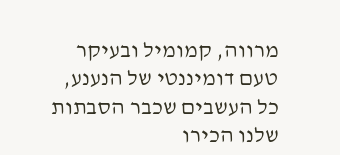מרווה, קמומיל ובעיקר טעם דומיננטי של הנענע, כל העשבים שכבר הסבתות שלנו הכירו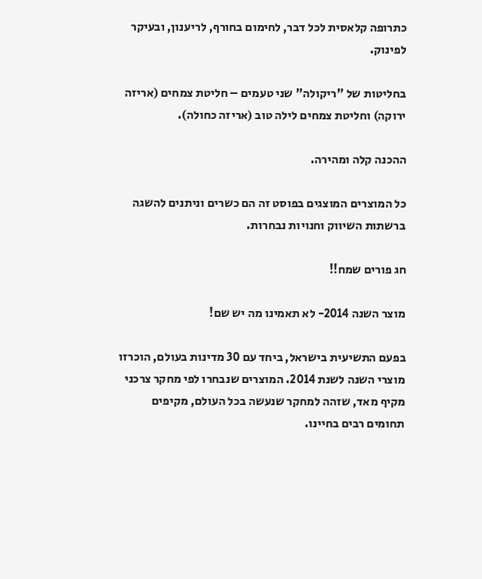כתרופה קלאסית לכל דבר, לחימום בחורף, לריענון, ובעיקר לפינוק.

בחליטות של "ריקולה" שני טעמים – חליטת צמחים (אריזה ירוקה) וחליטת צמחים לילה טוב (אריזה כחולה).

ההכנה קלה ומהירה.

כל המוצרים המוצגים בפוסט זה הם כשרים וניתנים להשגה ברשתות השיווק וחנויות נבחרות.

חג פורים שמח!!

מוצר השנה 2014- לא תאמינו מה יש שם!

בפעם התשיעית בישראל, ביחד עם 30 מדינות בעולם, הוכרזו מוצרי השנה לשנת 2014. המוצרים שנבחרו לפי מחקר צרכני מקיף מאד, שזהה למחקר שנעשה בכל העולם, מקיפים תחומים רבים בחיינו.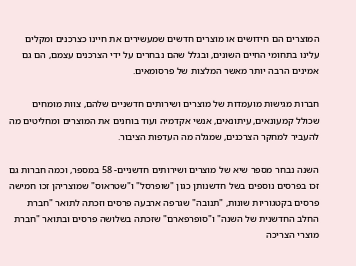המוצרים הם חידושים או מוצרים חדשים שמעשירים את חיינו כצרכנים ומקלים עלינו בתחומי החיים השונים, ובגלל שהם נבחרים על ידי הצרכנים עצמם, הם גם אמינים הרבה יותר מאשר המלצות של פרסומאים.

חברות מגישות מועמדות של מוצרים ושירותים חדשניים שלהם, צוות מומחים שכולל קמעונאים, עיתונאים, אנשי אקדמיה ועוד בוחנים את המוצרים ומחליטים מה להעביר למחקר הצרכנים, שמגלה מה העדפות הציבור.

השנה נבחר מספר שיא של מוצרים ושירותים חדשניים- 58 במספר, וכמה חברות גם זכו בפרסים נוספים בשל חדשנותן כגון "שופרסל" ו"שטראוס" שמוצריהן זכו חמישה פרסים בקטגוריות שונות, "תנובה" שגרפה ארבעה פרסים וזכתה לתואר "חברת החלב החדשנית של השנה" ו"סופרפארם" שזכתה בשלושה פרסים ובתואר "חברת מוצרי הצריכה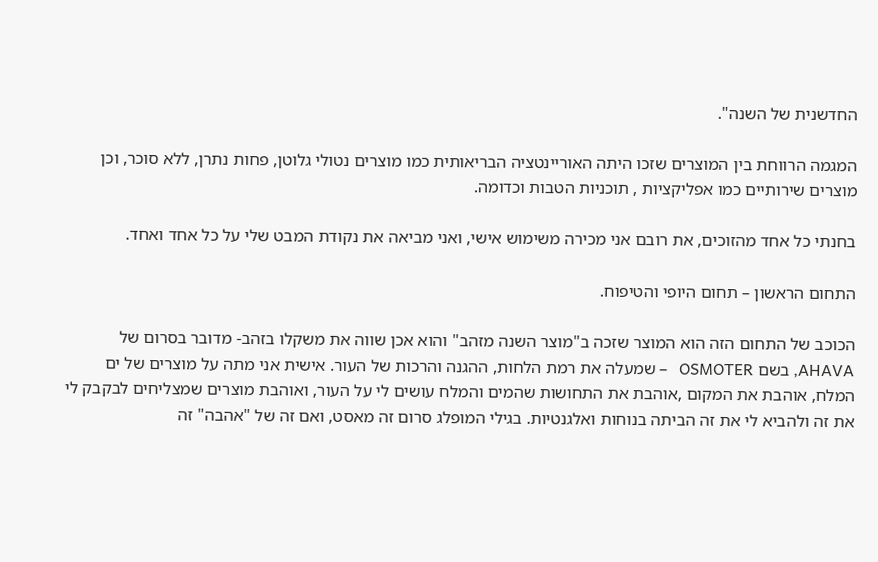החדשנית של השנה".

המגמה הרווחת בין המוצרים שזכו היתה האוריינטציה הבריאותית כמו מוצרים נטולי גלוטן, פחות נתרן, ללא סוכר, וכן מוצרים שירותיים כמו אפליקציות , תוכניות הטבות וכדומה.

בחנתי כל אחד מהזוכים, את רובם אני מכירה משימוש אישי, ואני מביאה את נקודת המבט שלי על כל אחד ואחד.

התחום הראשון – תחום היופי והטיפוח.

הכוכב של התחום הזה הוא המוצר שזכה ב"מוצר השנה מזהב" והוא אכן שווה את משקלו בזהב- מדובר בסרום של AHAVA, בשם OSMOTER   – שמעלה את רמת הלחות, ההגנה והרכות של העור. אישית אני מתה על מוצרים של ים המלח, אוהבת את המקום ,אוהבת את התחושות שהמים והמלח עושים לי על העור, ואוהבת מוצרים שמצליחים לבקבק לי את זה ולהביא לי את זה הביתה בנוחות ואלגנטיות. בגילי המופלג סרום זה מאסט, ואם זה של "אהבה" זה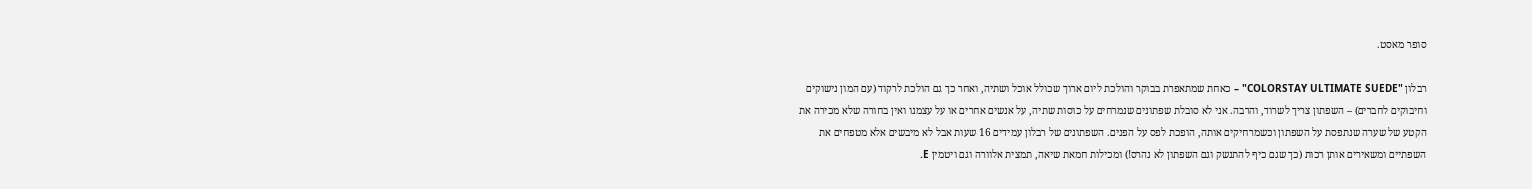סופר מאסט.

רבלון "COLORSTAY ULTIMATE SUEDE" – כאחת שמתאפרת בבוקר והולכת ליום ארוך שכולל אוכל ושתיה, ואחר כך גם הולכת לרקוד (עם המון נישוקים וחיבוקים לחברים) – השפתון צריך לשרוד, והרבה. אני לא סובלת שפתונים שנמרחים על כוסות שתיה, על אנשים אחרים או על עצמנו ואין בחורה שלא מכירה את הקטע של שערה שנתפסת על השפתון וכשמרחיקים אותה, הופכת לפס על הפנים. השפתונים של רבלון עמידים 16 שעות אבל לא מיבשים אלא מטפחים את השפתיים ומשאירים אותן רכות (כך שגם כיף להתנשק וגם השפתון לא נהרס!) ומכילות חמאת שיאה, תמצית אלוורה וגם ויטמין E.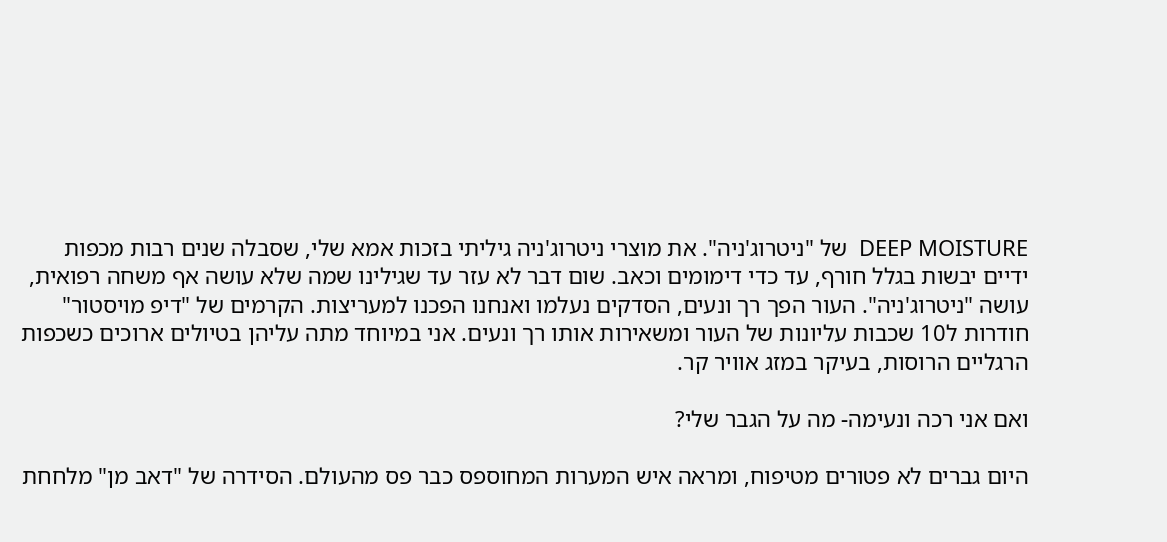DEEP MOISTURE  של "ניטרוג'ניה". את מוצרי ניטרוג'ניה גיליתי בזכות אמא שלי, שסבלה שנים רבות מכפות ידיים יבשות בגלל חורף, עד כדי דימומים וכאב. שום דבר לא עזר עד שגילינו שמה שלא עושה אף משחה רפואית, עושה "ניטרוג'ניה". העור הפך רך ונעים, הסדקים נעלמו ואנחנו הפכנו למעריצות. הקרמים של "דיפ מויסטור" חודרות ל10 שכבות עליונות של העור ומשאירות אותו רך ונעים. אני במיוחד מתה עליהן בטיולים ארוכים כשכפות הרגליים הרוסות, בעיקר במזג אוויר קר.

ואם אני רכה ונעימה- מה על הגבר שלי?

היום גברים לא פטורים מטיפוח, ומראה איש המערות המחוספס כבר פס מהעולם. הסידרה של "דאב מן" מלחחת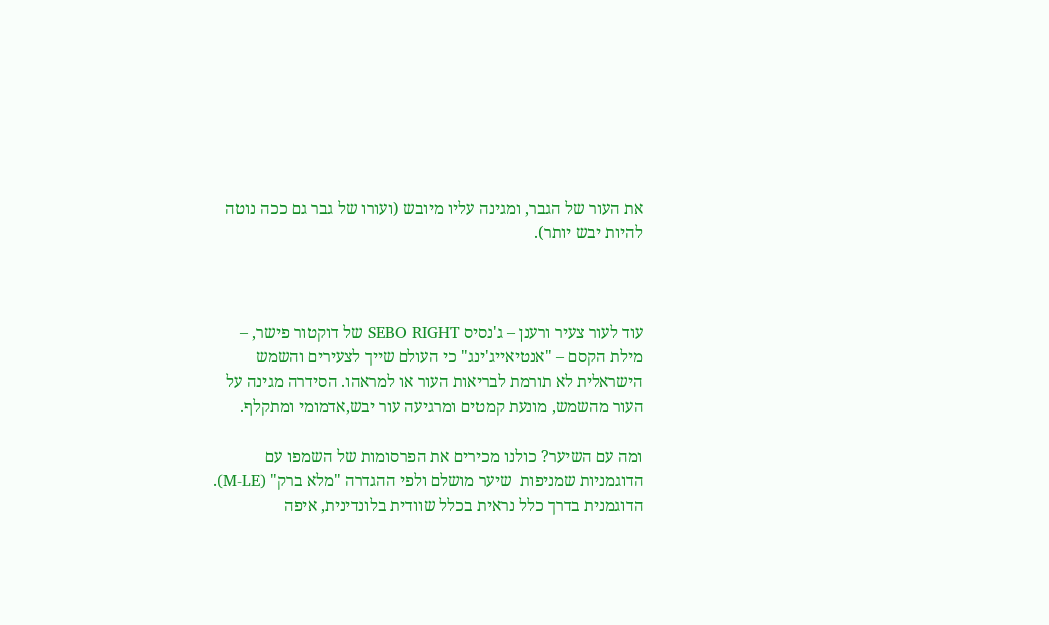את העור של הגבר, ומגינה עליו מיובש (ועורו של גבר גם ככה נוטה להיות יבש יותר).



עוד לעור צעיר ורענן – ג'נסיס SEBO RIGHT של דוקטור פישר, – מילת הקסם – "אנטיאייג'ינג" כי העולם שייך לצעירים והשמש הישראלית לא תורמת לבריאות העור או למראהו. הסידרה מגינה על העור מהשמש, מונעת קמטים ומרגיעה עור יבש,אדמומי ומתקלף.

ומה עם השיער? כולנו מכירים את הפרסומות של השמפו עם הדוגמניות שמניפות  שיער מושלם ולפי ההגדרה "מלא ברק" (M-LE). הדוגמנית בדרך כלל נראית בכלל שוודית בלונדינית, איפה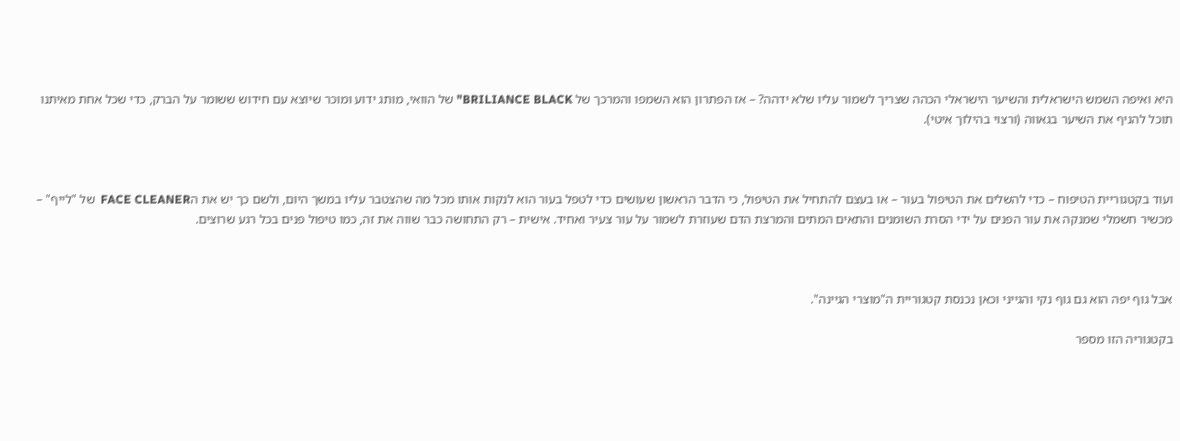היא ואיפה השמש הישראלית והשיער הישראלי הכהה שצריך לשמור עליו שלא ידהה? – אז הפתרון הוא השמפו והמרכך של BRILIANCE BLACK" של הוואי, מותג ידוע ומוכר שיוצא עם חידוש ששומר על הברק, כדי שכל אחת מאיתנו תוכל להניף את השיער בגאווה (ורצוי בהילוך איטי).



ועוד בקטגוריית הטיפוח – כדי להשלים את הטיפול בעור – או בעצם להתחיל את הטיפול, כי הדבר הראשון שעושים כדי לטפל בעור הוא לנקות אותו מכל מה שהצטבר עליו במשך היום, ולשם כך יש את הFACE CLEANER  של "לייף" – מכשיר חשמלי שמנקה את עור הפנים על ידי הסרת השומנים והתאים המתים והמרצת הדם שעוזרת לשמור על עור צעיר ואחיד. אישית – רק התחושה כבר שווה את זה, כמו טיפול פנים בכל רגע שרוצים.



אבל גוף יפה הוא גם גוף נקי והגייני וכאן נכנסת קטגוריית ה"מוצרי הגיינה".

בקטגוריה הזו מספר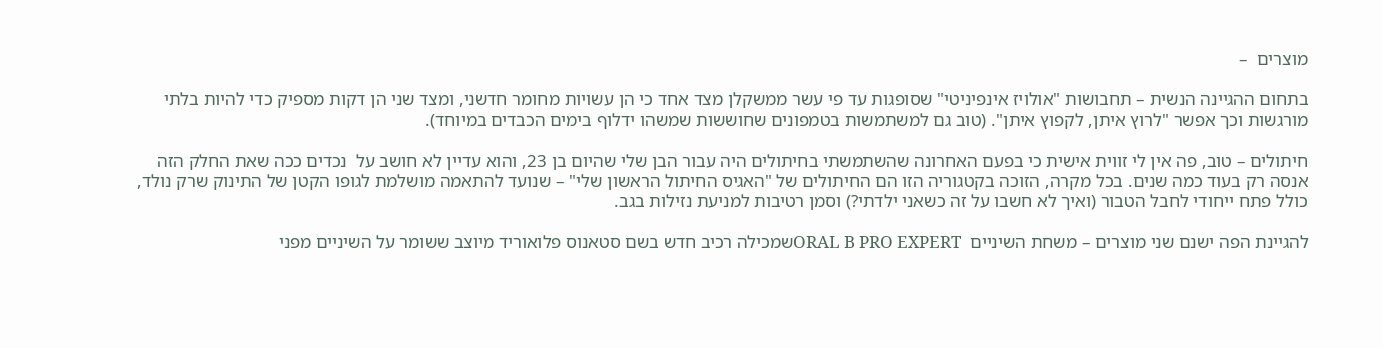מוצרים  –

בתחום ההגיינה הנשית – תחבושות "אולויז אינפיניטי" שסופגות עד פי עשר ממשקלן מצד אחד כי הן עשויות מחומר חדשני, ומצד שני הן דקות מספיק כדי להיות בלתי מורגשות וכך אפשר "לרוץ איתן, לקפוץ איתן". (טוב גם למשתמשות בטמפונים שחוששות שמשהו ידלוף בימים הכבדים במיוחד).

חיתולים – טוב, פה אין לי זווית אישית כי בפעם האחרונה שהשתמשתי בחיתולים היה עבור הבן שלי שהיום בן 23, והוא עדיין לא חושב על  נכדים ככה שאת החלק הזה אנסה רק בעוד כמה שנים. בכל מקרה, הזוכה בקטגוריה הזו הם החיתולים של "האגיס החיתול הראשון שלי" – שנועד להתאמה מושלמת לגופו הקטן של התינוק שרק נולד, כולל פתח ייחודי לחבל הטבור (ואיך לא חשבו על זה כשאני ילדתי?) וסמן רטיבות למניעת נזילות בגב.

להגיינת הפה ישנם שני מוצרים – משחת השיניים  ORAL B PRO EXPERTשמכילה רכיב חדש בשם סטאנוס פלואוריד מיוצב ששומר על השיניים מפני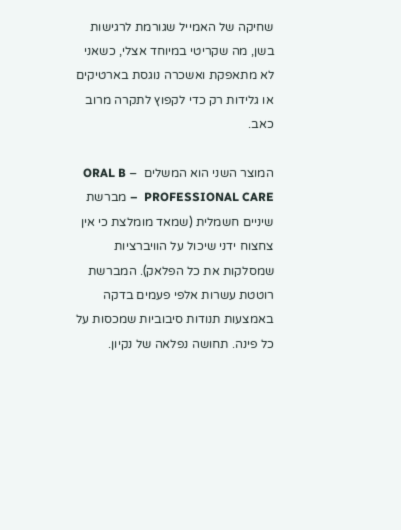שחיקה של האמייל שגורמת לרגישות בשן, מה שקריטי במיוחד אצלי, כשאני לא מתאפקת ואשכרה נוגסת בארטיקים או גלידות רק כדי לקפוץ לתקרה מרוב כאב.

המוצר השני הוא המשלים  – ORAL B PROFESSIONAL CARE  – מברשת שיניים חשמלית (שמאד מומלצת כי אין צחצוח ידני שיכול על הוויברציות שמסלקות את כל הפלאק). המברשת רוטטת עשרות אלפי פעמים בדקה באמצעות תנודות סיבוביות שמכסות על כל פינה. תחושה נפלאה של נקיון.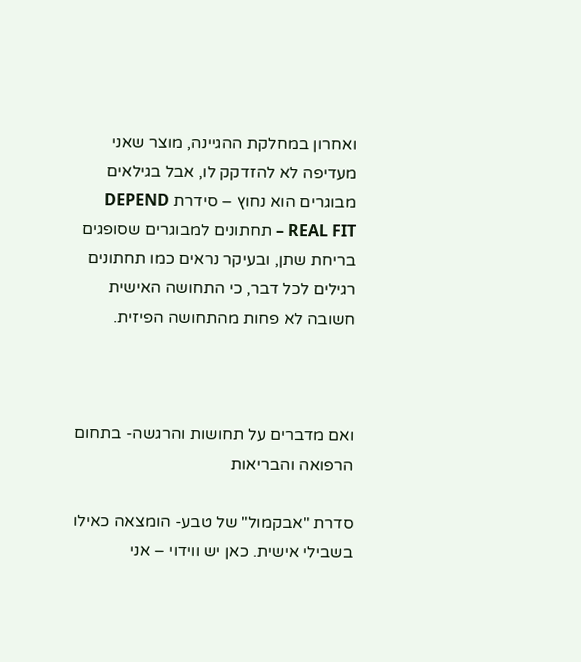ואחרון במחלקת ההגיינה, מוצר שאני מעדיפה לא להזדקק לו, אבל בגילאים מבוגרים הוא נחוץ – סידרת DEPEND REAL FIT – תחתונים למבוגרים שסופגים בריחת שתן, ובעיקר נראים כמו תחתונים רגילים לכל דבר, כי התחושה האישית חשובה לא פחות מהתחושה הפיזית.



ואם מדברים על תחושות והרגשה- בתחום הרפואה והבריאות

סדרת "אבקמול" של טבע- הומצאה כאילו בשבילי אישית. כאן יש ווידוי – אני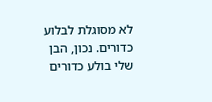לא מסוגלת לבלוע כדורים. נכון, הבן שלי בולע כדורים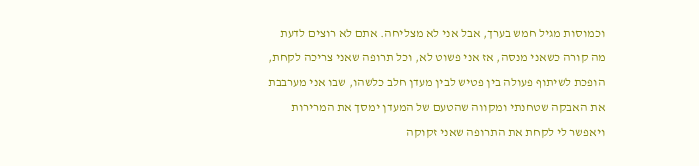וכמוסות מגיל חמש בערך, אבל אני לא מצליחה. אתם לא רוצים לדעת מה קורה כשאני מנסה, אז אני פשוט לא, וכל תרופה שאני צריכה לקחת, הופכת לשיתוף פעולה בין פטיש לבין מעדן חלב כלשהו, שבו אני מערבבת את האבקה שטחנתי ומקווה שהטעם של המעדן ימסך את המרירות ויאפשר לי לקחת את התרופה שאני זקוקה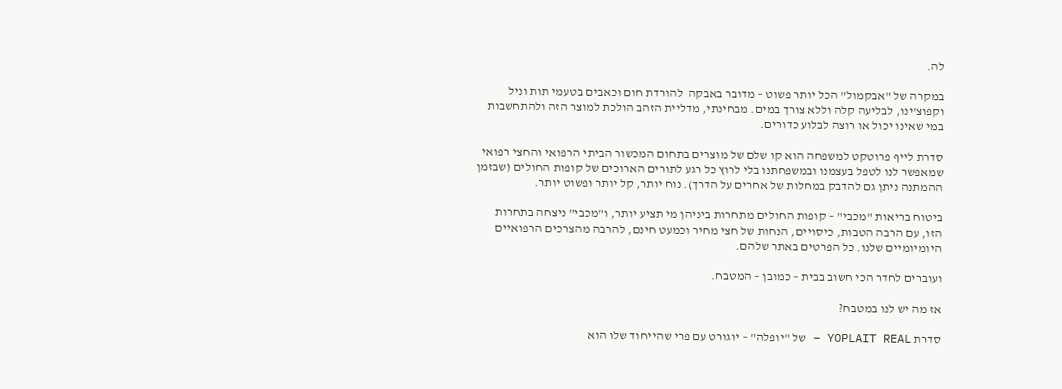לה.

במקרה של "אבקמול" הכל יותר פשוט – מדובר באבקה  להורדת חום וכאבים בטעמי תות וניל וקפוצ'ינו, לבליעה קלה וללא צורך במים. מבחינתי, מדליית הזהב הולכת למוצר הזה ולהתחשבות במי שאינו יכול או רוצה לבלוע כדורים.

סדרת לייף פרוטקט למשפחה הוא קו שלם של מוצרים בתחום המכשור הביתי הרפואי והחצי רפואי שמאפשר לנו לטפל בעצמנו ובמשפחתנו בלי לרוץ כל רגע לתורים הארוכים של קופות החולים (שבזמן ההמתנה ניתן גם להדבק במחלות של אחרים על הדרך). נוח יותר, קל יותר ופשוט יותר.

ביטוח בריאות "מכבי" – קופות החולים מתחרות ביניהן מי תציע יותר, ו"מכבי" ניצחה בתחרות הזו, עם הרבה הטבות, כיסויים, הנחות של חצי מחיר וכמעט חינם, להרבה מהצרכים הרפואיים היומיומיים שלנו. כל הפרטים באתר שלהם.

ועוברים לחדר הכי חשוב בבית – כמובן – המטבח.

אז מה יש לנו במטבח?

סדרת YOPLAIT REAL – של "יופלה" – יוגורט עם פרי שהייחוד שלו הוא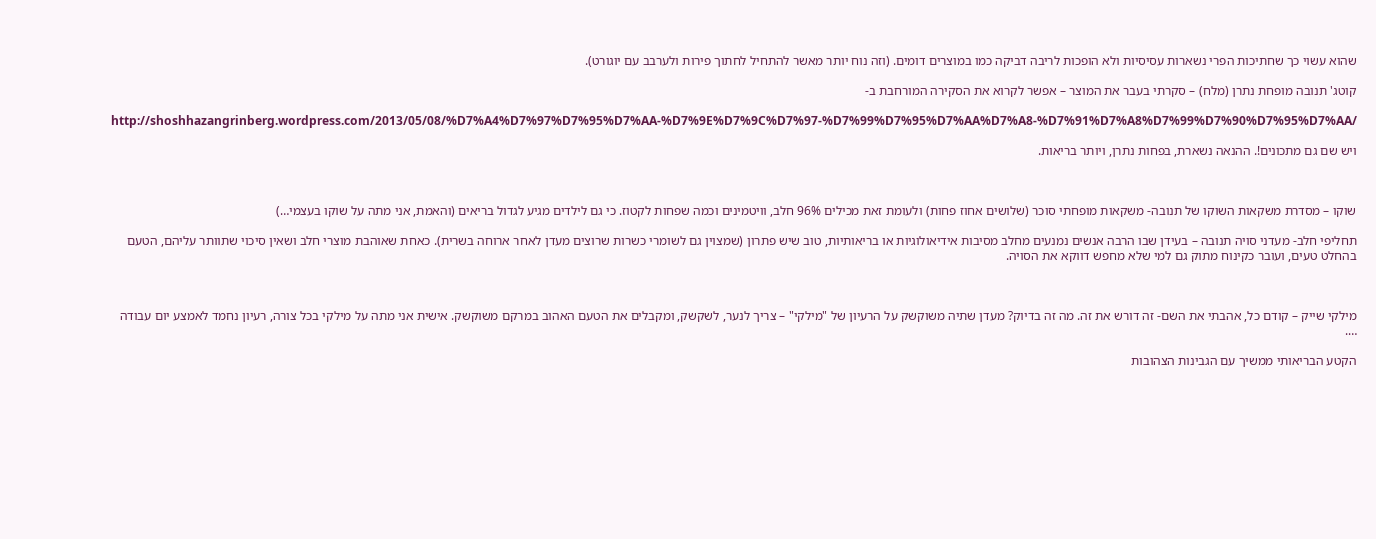שהוא עשוי כך שחתיכות הפרי נשארות עסיסיות ולא הופכות לריבה דביקה כמו במוצרים דומים. (וזה נוח יותר מאשר להתחיל לחתוך פירות ולערבב עם יוגורט).

קוטג' תנובה מופחת נתרן (מלח) – סקרתי בעבר את המוצר – אפשר לקרוא את הסקירה המורחבת ב-

http://shoshhazangrinberg.wordpress.com/2013/05/08/%D7%A4%D7%97%D7%95%D7%AA-%D7%9E%D7%9C%D7%97-%D7%99%D7%95%D7%AA%D7%A8-%D7%91%D7%A8%D7%99%D7%90%D7%95%D7%AA/

ויש שם גם מתכונים!. ההנאה נשארת, בפחות נתרן, ויותר בריאות.



שוקו – מסדרת משקאות השוקו של תנובה- משקאות מופחתי סוכר (שלושים אחוז פחות) ולעומת זאת מכילים 96% חלב, וויטמינים וכמה שפחות לקטוז. כי גם לילדים מגיע לגדול בריאים (והאמת, אני מתה על שוקו בעצמי…)

תחליפי חלב- מעדני סויה תנובה – בעידן שבו הרבה אנשים נמנעים מחלב מסיבות אידיאולוגיות או בריאותיות, טוב שיש פתרון (שמצוין גם לשומרי כשרות שרוצים מעדן לאחר ארוחה בשרית). כאחת שאוהבת מוצרי חלב ושאין סיכוי שתוותר עליהם, הטעם בהחלט טעים, ועובר כקינוח מתוק גם למי שלא מחפש דווקא את הסויה.



מילקי שייק – קודם כל, אהבתי את השם- זה דורש את זה. מה זה בדיוק? מעדן שתיה משוקשק על הרעיון של "מילקי" – צריך לנער, לשקשק, ומקבלים את הטעם האהוב במרקם משוקשק. אישית אני מתה על מילקי בכל צורה, רעיון נחמד לאמצע יום עבודה ….

הקטע הבריאותי ממשיך עם הגבינות הצהובות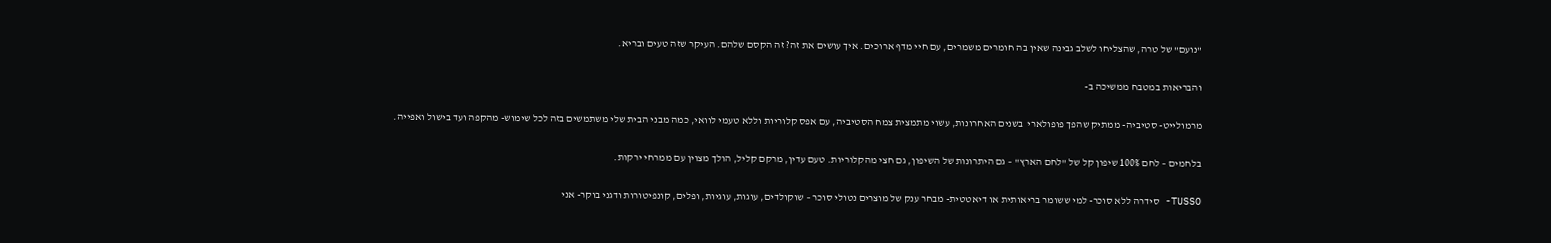"נועם" של טרה, שהצליחו לשלב גבינה שאין בה חומרים משמרים, עם חיי מדף ארוכים. איך עושים את זה? זה הקסם שלהם. העיקר שזה טעים ובריא.

והבריאות במטבח ממשיכה ב-

מרמולייט- סטיביה- ממתיק שהפך פופולארי  בשנים האחרונות, עשוי מתמצית צמח הסטיביה, עם אפס קלוריות וללא טעמי לוואי, כמה מבני הבית שלי משתמשים בזה לכל שימוש- מהקפה ועד בישול ואפייה.

בלחמים – לחם 100% שיפון קל של "לחם הארץ" – גם היתרונות של השיפון, גם חצי מהקלוריות. טעם עדין, מרקם קליל, הולך מצוין עם ממרחי ירקות.

TUSSO- סידרה ללא סוכר- למי ששומר בריאותית או דיאטטית- מבחר ענק של מוצרים נטולי סוכר – שוקולדים, עוגות, עוגיות, ופלים, קונפיטורות ודגני בוקר- אני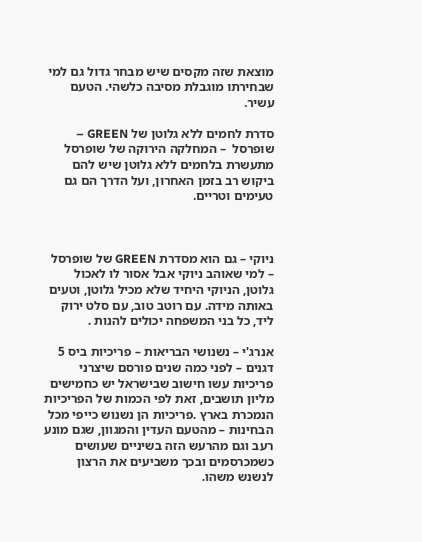מוצאת שזה מקסים שיש מבחר גדול גם למי שבחירתו מוגבלת מסיבה כלשהי. הטעם עשיר.

סדרת לחמים ללא גלוטן של GREEN – שופרסל  – המחלקה הירוקה של שופרסל מתעשרת בלחמים ללא גלוטן שיש להם ביקוש רב בזמן האחרון, ועל הדרך הם גם טעימים וטריים.



ניוקי – גם הוא מסדרת GREEN של שופרסל – למי שאוהב ניוקי אבל אסור לו לאכול גלוטן, הניוקי היחיד שלא מכיל גלוטן, וטעים באותה מידה. עם רוטב טוב, עם סלט ירוק ליד, כל בני המשפחה יכולים להנות .

אנרג'י – נשנושי הבריאות – פריכיות ביס 5 דגנים – לפני כמה שנים פורסם שיצרני פריכיות עשו חישוב שבישראל יש כחמישים מליון תושבים, זאת לפי הכמות של הפריכיות הנמכרת בארץ .פריכיות הן נשנוש כייפי מכל הבחינות – מהטעם העדין והמגוון, שגם מונע רעב וגם מהרעש הזה בשיניים שעושים כשמכרסמים ובכך משביעים את הרצון לנשנש משהו.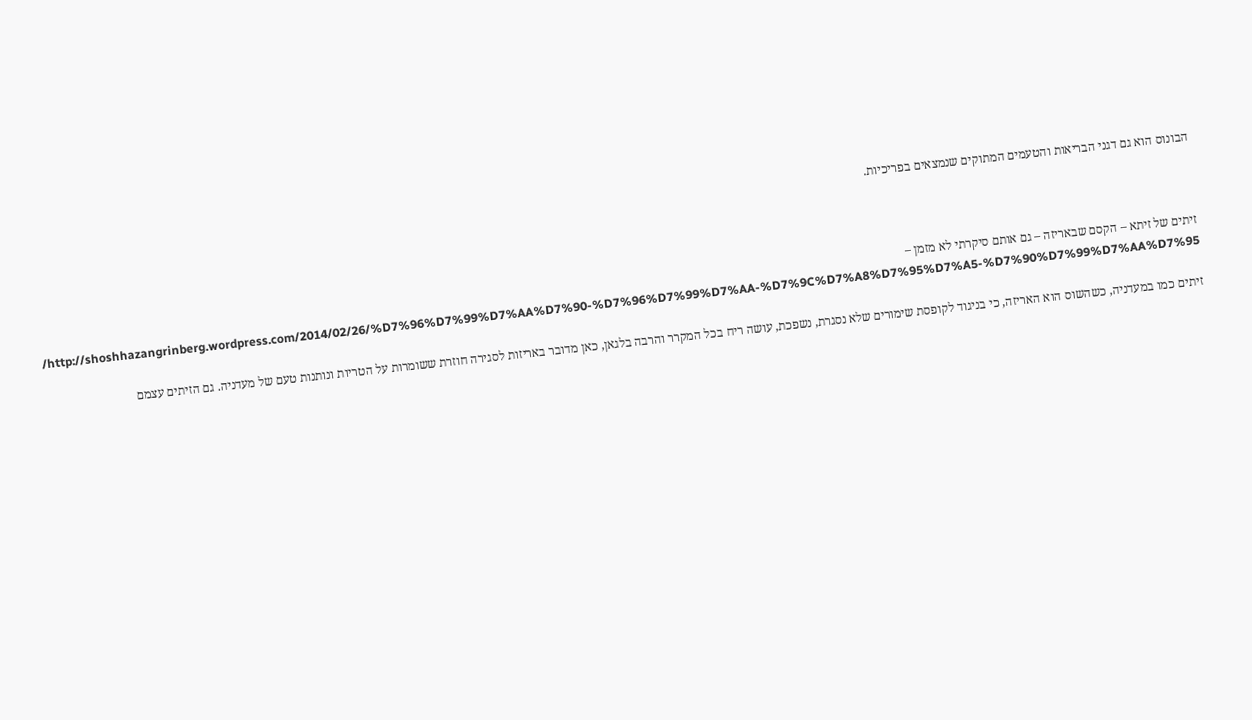הבונוס הוא גם דגני הבריאות והטעמים המתוקים שנמצאים בפריכיות.



זיתים של זיתא – הקסם שבאריזה – גם אותם סיקרתי לא מזמן – http://shoshhazangrinberg.wordpress.com/2014/02/26/%D7%96%D7%99%D7%AA%D7%90-%D7%96%D7%99%D7%AA-%D7%9C%D7%A8%D7%95%D7%A5-%D7%90%D7%99%D7%AA%D7%95/

זיתים כמו במעדניה, כשהשוס הוא האריזה, כי בניגוד לקופסת שימורים שלא נסגרת, נשפכת, עושה ריח בכל המקרר והרבה בלגאן, כאן מדובר באריזות לסגירה חוזרת ששומרות על הטריות ונותנות טעם של מעדניה. גם הזיתים עצמם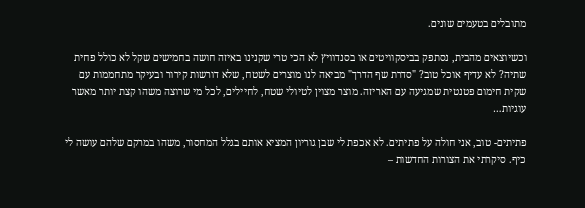מתובלים בטעמים שונים.

וכשיוצאים מהבית, נסתפק בביסקוויטים או בסנדוויץ לא הכי טרי שקנינו באיזה חושה בחמישים שקל לא כולל פחית שתיה? לא עדיף אוכל טוב? "סדרת שף הדרך" מביאה לנו מוצרים לשטח, שלא דורשות קירור ובעיקר מתחממות עם שקית חימום פטנטית שמגיעה עם האריזה. מוצר מצוין לטיולי שטח, לחיילים, לכל מי שרוצה משהו קצת יותר מאשר עוגיות…

פתיתים- טוב, אני חולה על פתיתים. לא אכפת לי שבן גוריון המציא אותם בגלל המחסור, משהו במרקם שלהם עושה לי כיף. סיקרתי את הצורות החדשות –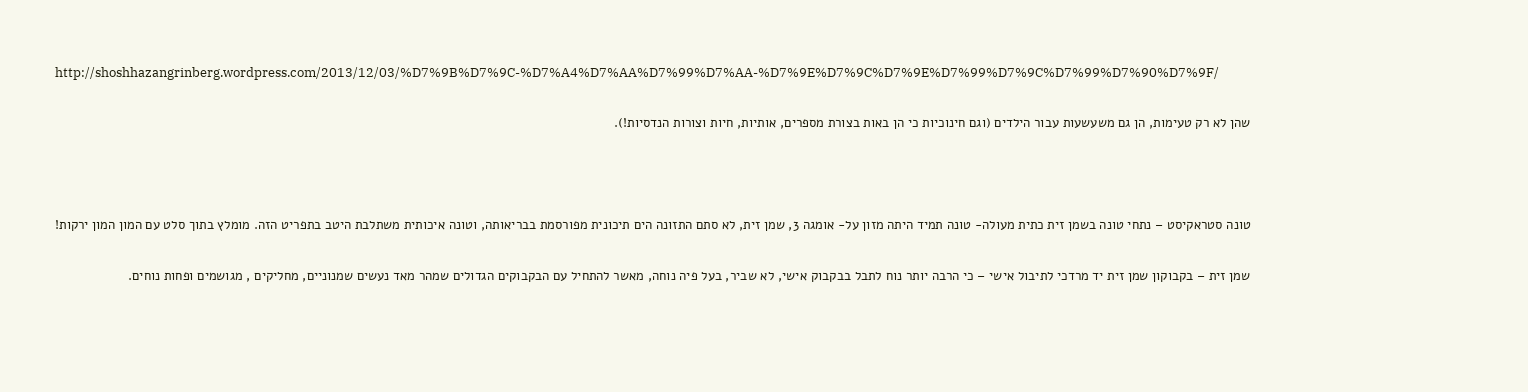http://shoshhazangrinberg.wordpress.com/2013/12/03/%D7%9B%D7%9C-%D7%A4%D7%AA%D7%99%D7%AA-%D7%9E%D7%9C%D7%9E%D7%99%D7%9C%D7%99%D7%90%D7%9F/

שהן לא רק טעימות, הן גם משעשעות עבור הילדים (וגם חינוכיות כי הן באות בצורת מספרים, אותיות, חיות וצורות הנדסיות!).



טונה סטראקיסט – נתחי טונה בשמן זית כתית מעולה- טונה תמיד היתה מזון על- אומגה 3, שמן זית, לא סתם התזונה הים תיכונית מפורסמת בבריאותה, וטונה איכותית משתלבת היטב בתפריט הזה. מומלץ בתוך סלט עם המון המון ירקות!

שמן זית – בקבוקון שמן זית יד מרדכי לתיבול אישי – כי הרבה יותר נוח לתבל בבקבוק אישי, לא שביר, בעל פיה נוחה, מאשר להתחיל עם הבקבוקים הגדולים שמהר מאד נעשים שמנוניים, מחליקים , מגושמים ופחות נוחים.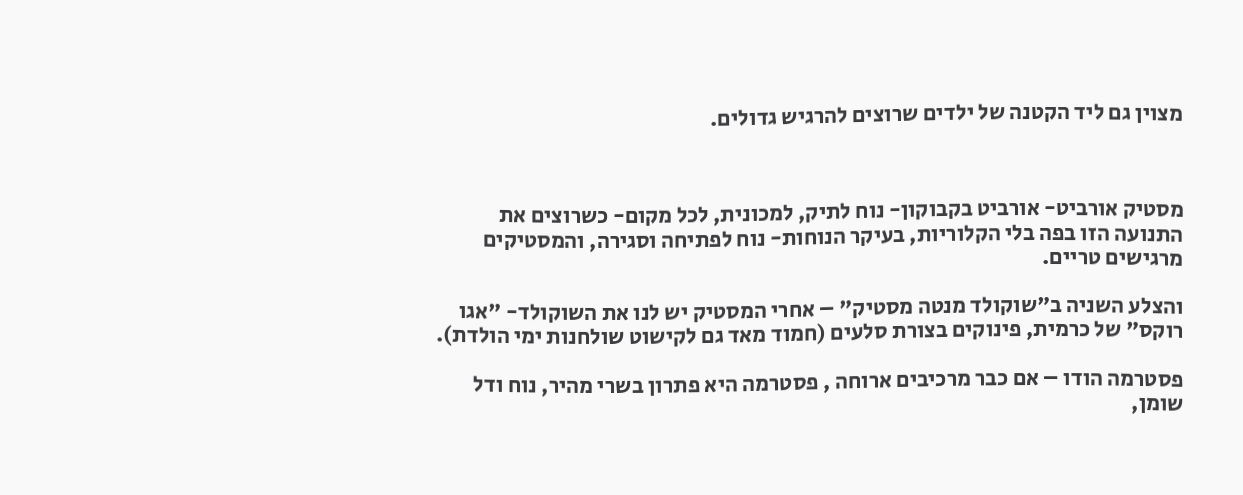מצוין גם ליד הקטנה של ילדים שרוצים להרגיש גדולים.



מסטיק אורביט- אורביט בקבוקון- נוח לתיק, למכונית, לכל מקום- כשרוצים את התנועה הזו בפה בלי הקלוריות, בעיקר הנוחות- נוח לפתיחה וסגירה, והמסטיקים מרגישים טריים.

והצלע השניה ב"שוקולד מנטה מסטיק" – אחרי המסטיק יש לנו את השוקולד- "אגו רוקס" של כרמית, פינוקים בצורת סלעים (חמוד מאד גם לקישוט שולחנות ימי הולדת).

פסטרמה הודו – אם כבר מרכיבים ארוחה , פסטרמה היא פתרון בשרי מהיר, נוח ודל שומן,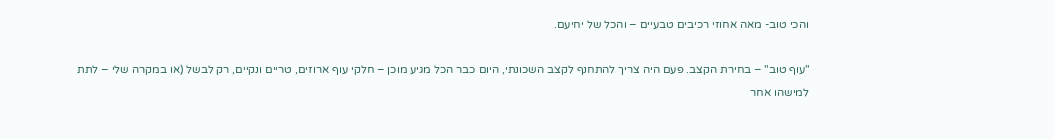והכי טוב- מאה אחוזי רכיבים טבעיים – והכל של יחיעם.

"עוף טוב" – בחירת הקצב. פעם היה צריך להתחנף לקצב השכונתי, היום כבר הכל מגיע מוכן – חלקי עוף ארוזים, טריים ונקיים, רק לבשל (או במקרה שלי – לתת למישהו אחר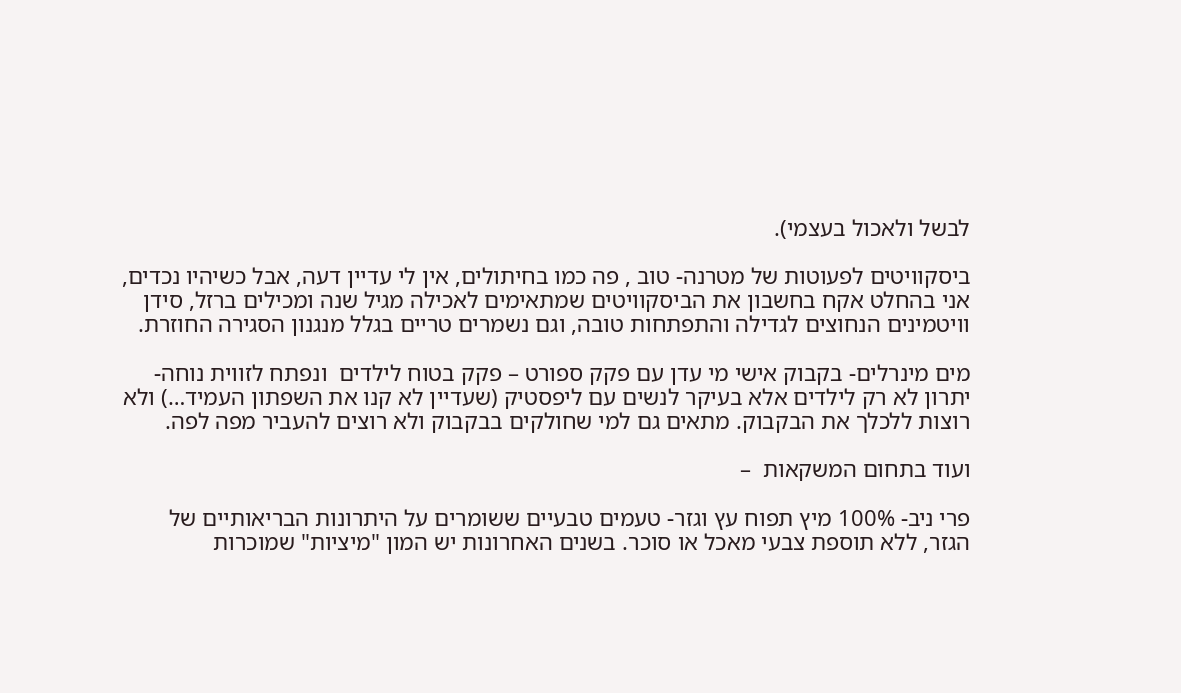לבשל ולאכול בעצמי).

ביסקוויטים לפעוטות של מטרנה- טוב , פה כמו בחיתולים, אין לי עדיין דעה, אבל כשיהיו נכדים, אני בהחלט אקח בחשבון את הביסקוויטים שמתאימים לאכילה מגיל שנה ומכילים ברזל, סידן וויטמינים הנחוצים לגדילה והתפתחות טובה, וגם נשמרים טריים בגלל מנגנון הסגירה החוזרת.

מים מינרלים- בקבוק אישי מי עדן עם פקק ספורט – פקק בטוח לילדים  ונפתח לזווית נוחה- יתרון לא רק לילדים אלא בעיקר לנשים עם ליפסטיק (שעדיין לא קנו את השפתון העמיד…) ולא רוצות ללכלך את הבקבוק. מתאים גם למי שחולקים בבקבוק ולא רוצים להעביר מפה לפה.

ועוד בתחום המשקאות  –

פרי ניב- 100% מיץ תפוח עץ וגזר- טעמים טבעיים ששומרים על היתרונות הבריאותיים של הגזר, ללא תוספת צבעי מאכל או סוכר. בשנים האחרונות יש המון "מיציות" שמוכרות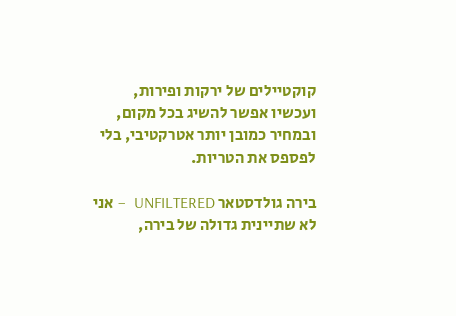קוקטיילים של ירקות ופירות, ועכשיו אפשר להשיג בכל מקום, ובמחיר כמובן יותר אטרקטיבי, בלי לפספס את הטריות.

בירה גולדסטאר UNFILTERED  – אני לא שתיינית גדולה של בירה,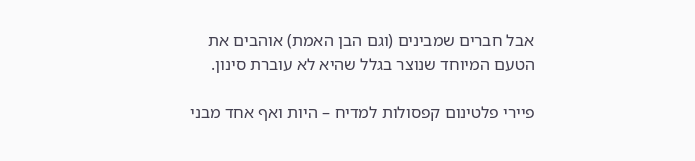אבל חברים שמבינים (וגם הבן האמת) אוהבים את הטעם המיוחד שנוצר בגלל שהיא לא עוברת סינון.

פיירי פלטינום קפסולות למדיח – היות ואף אחד מבני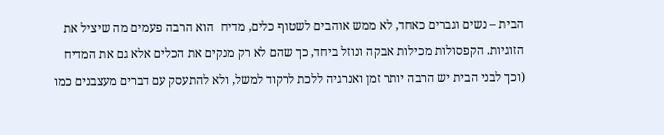הבית – נשים וגברים כאחד, לא ממש אוהבים לשטוף כלים, מדיח  הוא הרבה פעמים מה שיציל את הזוגיות. הקפסולות מכילות אבקה ונוזל ביחד, כך שהם לא רק מנקים את הכלים אלא גם את המדיח (וכך לבני הבית יש הרבה יותר זמן ואנרגיה ללכת לרקוד למשל, ולא להתעסק עם דברים מעצבנים כמו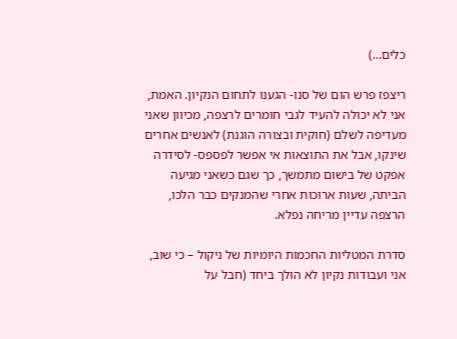כלים…)

ריצפז פרש הום של סנו- הגענו לתחום הנקיון. האמת, אני לא יכולה להעיד לגבי חומרים לרצפה, מכיוון שאני מעדיפה לשלם (חוקית ובצורה הוגנת) לאנשים אחרים שינקו, אבל את התוצאות אי אפשר לפספס- לסידרה אפקט של בישום מתמשך, כך שגם כשאני מגיעה הביתה, שעות ארוכות אחרי שהמנקים כבר הלכו, הרצפה עדיין מריחה נפלא.

סדרת המטליות החכמות היומיות של ניקול – כי שוב, אני ועבודות נקיון לא הולך ביחד (חבל על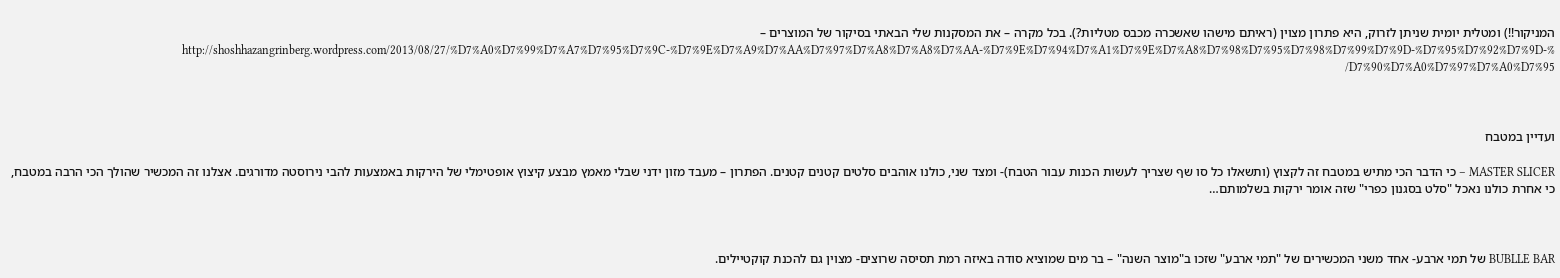המניקור!!) ומטלית יומית שניתן לזרוק, היא פתרון מצוין (ראיתם מישהו שאשכרה מכבס מטליות?). בכל מקרה – את המסקנות שלי הבאתי בסיקור של המוצרים – http://shoshhazangrinberg.wordpress.com/2013/08/27/%D7%A0%D7%99%D7%A7%D7%95%D7%9C-%D7%9E%D7%A9%D7%AA%D7%97%D7%A8%D7%A8%D7%AA-%D7%9E%D7%94%D7%A1%D7%9E%D7%A8%D7%98%D7%95%D7%98%D7%99%D7%9D-%D7%95%D7%92%D7%9D-%D7%90%D7%A0%D7%97%D7%A0%D7%95/



ועדיין במטבח

MASTER SLICER – כי הדבר הכי מתיש במטבח זה לקצוץ (ותשאלו כל סו שף שצריך לעשות הכנות עבור הטבח)- ומצד שני, כולנו אוהבים סלטים קטנים קטנים. הפתרון – מעבד מזון ידני שבלי מאמץ מבצע קיצוץ אופטימלי של הירקות באמצעות להבי נירוסטה מדורגים. אצלנו זה המכשיר שהולך הכי הרבה במטבח, כי אחרת כולנו נאכל "סלט בסגנון כפרי" שזה אומר ירקות בשלמותם…



BUBLLE BAR של תמי ארבע- אחד משני המכשירים של "תמי ארבע" שזכו ב"מוצר השנה" – בר מים שמוציא סודה באיזה רמת תסיסה שרוצים- מצוין גם להכנת קוקטיילים.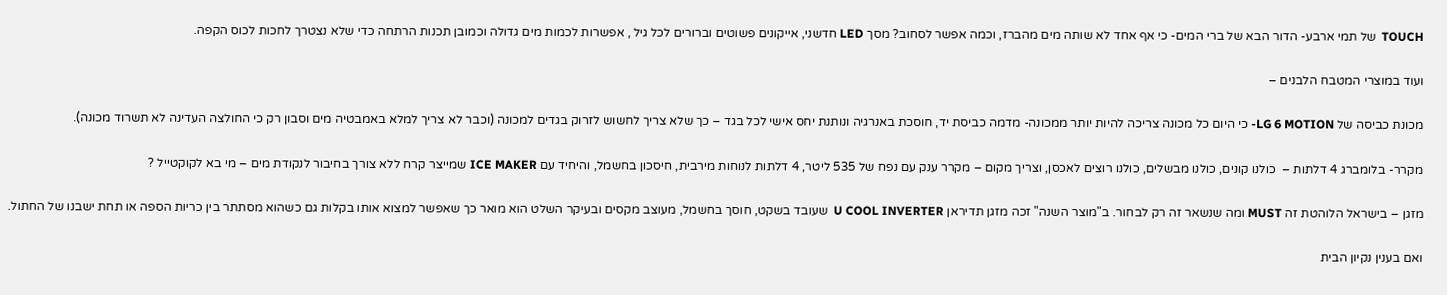TOUCH  של תמי ארבע- הדור הבא של ברי המים- כי אף אחד לא שותה מים מהברז, וכמה אפשר לסחוב? מסך LED חדשני, אייקונים פשוטים וברורים לכל גיל , אפשרות לכמות מים גדולה וכמובן תכנות הרתחה כדי שלא נצטרך לחכות לכוס הקפה.

ועוד במוצרי המטבח הלבנים –

מכונת כביסה של LG 6 MOTION- כי היום כל מכונה צריכה להיות יותר ממכונה- מדמה כביסת יד, חוסכת באנרגיה ונותנת יחס אישי לכל בגד – כך שלא צריך לחשוש לזרוק בגדים למכונה (וכבר לא צריך למלא באמבטיה מים וסבון רק כי החולצה העדינה לא תשרוד מכונה).

מקרר- בלומברג 4 דלתות –  כולנו קונים, כולנו מבשלים, כולנו רוצים לאכסן, וצריך מקום – מקרר ענק עם נפח של 535 ליטר, 4 דלתות לנוחות מירבית, חיסכון בחשמל, והיחיד עם ICE MAKER שמייצר קרח ללא צורך בחיבור לנקודת מים – מי בא לקוקטייל ?

מזגן – בישראל הלוהטת זה MUST ומה שנשאר זה רק לבחור. ב"מוצר השנה" זכה מזגן תדיראן U COOL INVERTER  שעובד בשקט, חוסך בחשמל, מעוצב מקסים ובעיקר השלט הוא מואר כך שאפשר למצוא אותו בקלות גם כשהוא מסתתר בין כריות הספה או תחת ישבנו של החתול.

ואם בענין נקיון הבית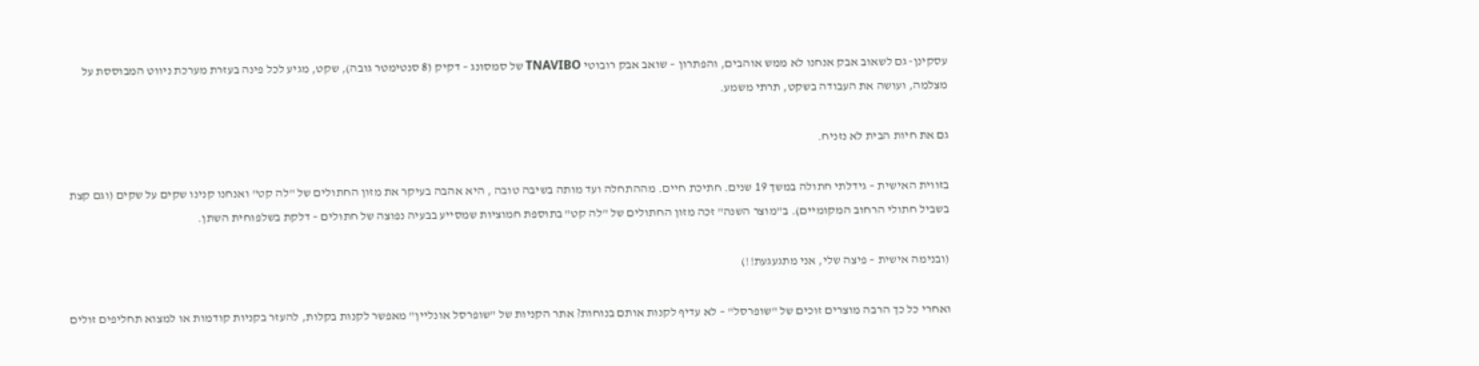עסקינן- גם לשאוב אבק אנחנו לא ממש אוהבים, והפתרון – שואב אבק רובוטי TNAVIBO של סמסונג – דקיק (8 סנטימטר גובה), שקט, מגיע לכל פינה בעזרת מערכת ניווט המבוססת על מצלמה, ועושה את העבודה בשקט, תרתי משמע.

גם את חיות הבית לא נזניח.

בזווית האישית – גידלתי חתולה במשך 19 שנים. חתיכת חיים. מההתחלה ועד מותה בשיבה טובה , היא אהבה בעיקר את מזון החתולים של "לה קט" ואנחנו קנינו שקים על שקים (וגם קצת בשביל חתולי הרחוב המקומיים). ב"מוצר השנה" זכה מזון החתולים של "לה קט" בתוספת חמוציות שמסייע בבעיה נפוצה של חתולים – דלקת בשלפוחית השתן.

(ובנימה אישית – פיצה שלי, אני מתגעגעת!!)

ואחרי כל כך הרבה מוצרים זוכים של "שופרסל" – לא עדיף לקנות אותם בנוחות? אתר הקניות של "שופרסל אונליין" מאפשר לקנות בקלות, להעזר בקניות קודמות או למצוא תחליפים זולים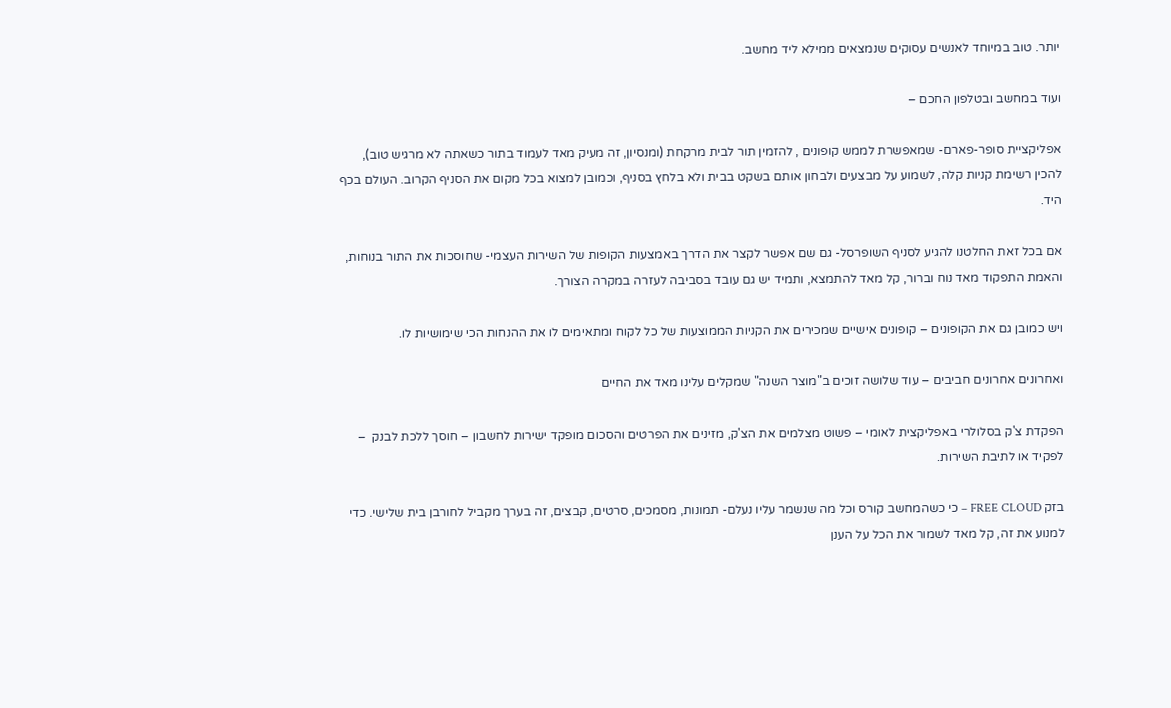יותר. טוב במיוחד לאנשים עסוקים שנמצאים ממילא ליד מחשב.

ועוד במחשב ובטלפון החכם –

אפליקציית סופר-פארם- שמאפשרת לממש קופונים , להזמין תור לבית מרקחת (ומנסיון, זה מעיק מאד לעמוד בתור כשאתה לא מרגיש טוב), להכין רשימת קניות קלה, לשמוע על מבצעים ולבחון אותם בשקט בבית ולא בלחץ בסניף, וכמובן למצוא בכל מקום את הסניף הקרוב. העולם בכף היד.

אם בכל זאת החלטנו להגיע לסניף השופרסל- גם שם אפשר לקצר את הדרך באמצעות הקופות של השירות העצמי- שחוסכות את התור בנוחות, והאמת התפקוד מאד נוח וברור, קל מאד להתמצא, ותמיד יש גם עובד בסביבה לעזרה במקרה הצורך.

ויש כמובן גם את הקופונים – קופונים אישיים שמכירים את הקניות הממוצעות של כל לקוח ומתאימים לו את ההנחות הכי שימושיות לו.

ואחרונים אחרונים חביבים – עוד שלושה זוכים ב"מוצר השנה" שמקלים עלינו מאד את החיים

הפקדת צ'ק בסלולרי באפליקצית לאומי – פשוט מצלמים את הצ'ק, מזינים את הפרטים והסכום מופקד ישירות לחשבון – חוסך ללכת לבנק  – לפקיד או לתיבת השירות.

בזק FREE CLOUD – כי כשהמחשב קורס וכל מה שנשמר עליו נעלם- תמונות, מסמכים, סרטים, קבצים, זה בערך מקביל לחורבן בית שלישי. כדי למנוע את זה, קל מאד לשמור את הכל על הענן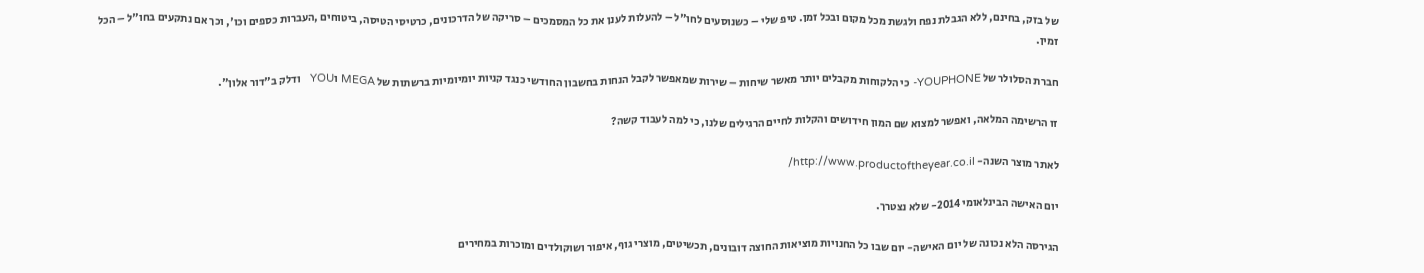של בזק, בחינם, ללא הגבלת נפח ולגשת מכל מקום ובכל זמן. טיפ שלי – כשנוסעים לחו"ל – להעלות לענן את כל המסמכים – סריקה של הדרכונים, כרטיסי הטיסה, ביטוחים ,העברות כספים וכו', וכך אם נתקעים בחו"ל – הכל זמין.

חברת הסלולר של YOUPHONE- כי הלקוחות מקבלים יותר מאשר שיחות – שירות שמאפשר לקבל הנחות בחשבון החודשי כנגד קניות יומיומיות ברשתות של MEGA וYOU   ודלק ב"דור אלון".

זו הרשימה המלאה, ואפשר למצוא שם המון חידושים והקלות לחיים הרגילים שלנו, כי למה לעבוד קשה?

לאתר מוצר השנה- http://www.productoftheyear.co.il/

יום האישה הבינלאומי 2014- שלא נצטרך.

הגירסה הלא נכונה של יום האישה- יום שבו כל החנויות מוציאות החוצה דובונים, תכשיטים, מוצרי גוף, איפור ושוקולדים ומוכרות במחירים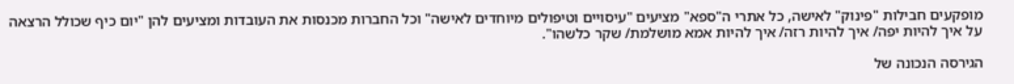מופקעים חבילות "פינוק" לאישה, כל אתרי ה"ספא" מציעים "עיסויים וטיפולים מיוחדים לאישה" וכל החברות מכנסות את העובדות ומציעים להן "יום כיף שכולל הרצאה על איך להיות יפה/ איך להיות רזה/ איך להיות אמא מושלמת/ שקר כלשהו".

הגירסה הנכונה של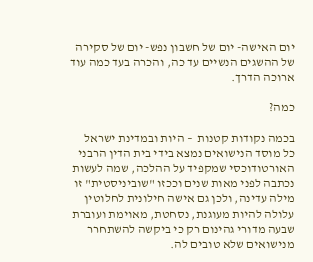יום האישה- יום של חשבון נפש- יום של סקירה של ההשגים הנשיים עד כה, והכרה בעד כמה עוד ארוכה הדרך.

כמה?

בכמה נקודות קטנות  – היות ובמדינת ישראל כל מוסד הנישואים נמצא בידי בית הדין הרבני האורטודוכסי שמקפיד על ההלכה, שמה לעשות נכתבה לפני מאות שנים וככזו "שוביניסטית" זו מילה עדינה, ולכן גם אישה חילונית לחלוטין עלולה להיות מעוגנת, נסחטת, מאוימת ועוברת שבעה מדורי גהינום רק כי ביקשה להשתחרר מנישואים שלא טובים לה.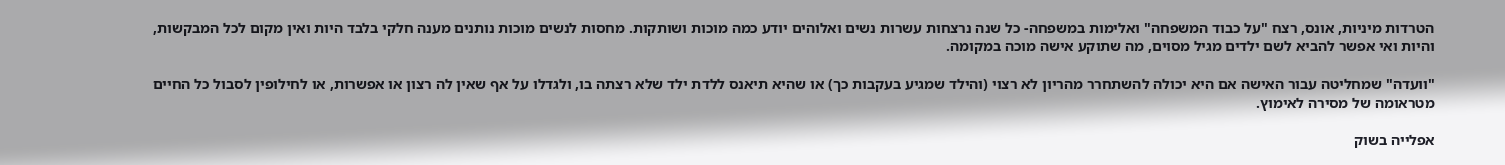הטרדות מיניות, אונס, רצח "על כבוד המשפחה" ואלימות במשפחה- כל שנה נרצחות עשרות נשים ואלוהים יודע כמה מוכות ושותקות. מחסות לנשים מוכות נותנים מענה חלקי בלבד היות ואין מקום לכל המבקשות, והיות ואי אפשר להביא לשם ילדים מגיל מסוים, מה שתוקע אישה מוכה במקומה.

"וועדה" שמחליטה עבור האישה אם היא יכולה להשתחרר מהריון לא רצוי (והילד שמגיע בעקבות כך) או שהיא תיאנס ללדת ילד שלא רצתה בו, ולגדלו על אף שאין לה רצון או אפשרות, או לחילופין לסבול כל החיים מטראומה של מסירה לאימוץ.

אפלייה בשוק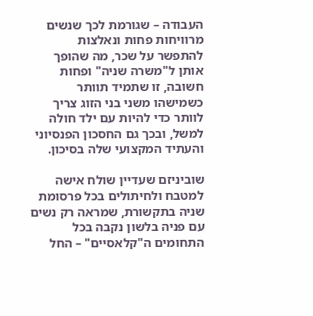העבודה – שגורמת לכך שנשים מרוויחות פחות ונאלצות להתפשר על שכר, מה שהופך אותן ל"משרה שניה" ופחות חשובה, זו שתמיד תוותר כשמישהו משני בני הזוג צריך לוותר כדי להיות עם ילד חולה למשל, ובכך גם החסכון הפנסיוני והעתיד המקצועי שלה בסיכון.

שוביניזם שעדיין שולח אישה למטבח ולחיתולים בכל פרסומת שניה בתקשורת, שמראה רק נשים עם פניה בלשון נקבה בכל התחומים ה"קלאסיים" – החל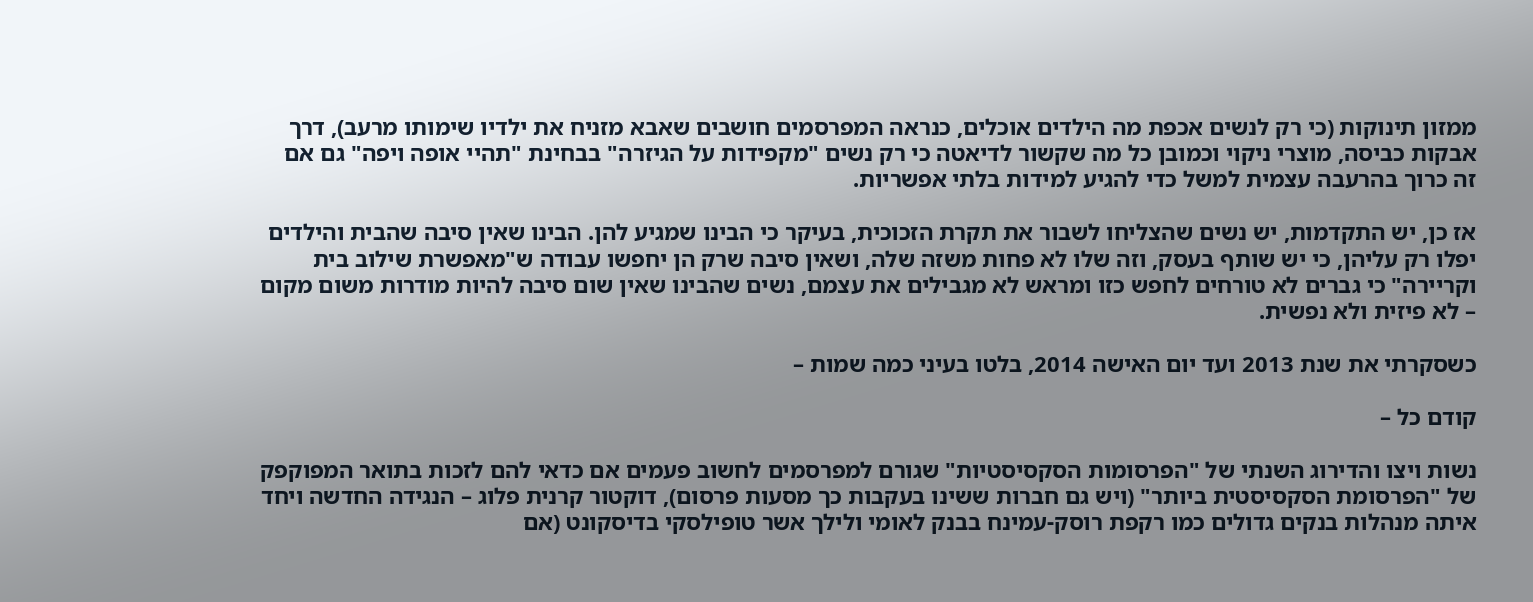ממזון תינוקות (כי רק לנשים אכפת מה הילדים אוכלים, כנראה המפרסמים חושבים שאבא מזניח את ילדיו שימותו מרעב), דרך אבקות כביסה, מוצרי ניקוי וכמובן כל מה שקשור לדיאטה כי רק נשים "מקפידות על הגיזרה" בבחינת "תהיי אופה ויפה" גם אם זה כרוך בהרעבה עצמית למשל כדי להגיע למידות בלתי אפשריות.

אז כן, יש התקדמות, יש נשים שהצליחו לשבור את תקרת הזכוכית, בעיקר כי הבינו שמגיע להן. הבינו שאין סיבה שהבית והילדים יפלו רק עליהן, כי יש שותף בעסק, וזה שלו לא פחות משזה שלה, ושאין סיבה שרק הן יחפשו עבודה ש"מאפשרת שילוב בית וקריירה" כי גברים לא טורחים לחפש כזו ומראש לא מגבילים את עצמם, נשים שהבינו שאין שום סיבה להיות מודרות משום מקום – לא פיזית ולא נפשית.

כשסקרתי את שנת 2013 ועד יום האישה 2014, בלטו בעיני כמה שמות –

קודם כל –

נשות ויצו והדירוג השנתי של "הפרסומות הסקסיסטיות" שגורם למפרסמים לחשוב פעמים אם כדאי להם לזכות בתואר המפוקפק של "הפרסומת הסקסיסטית ביותר" (ויש גם חברות ששינו בעקבות כך מסעות פרסום), דוקטור קרנית פלוג – הנגידה החדשה ויחד איתה מנהלות בנקים גדולים כמו רקפת רוסק-עמינח בבנק לאומי ולילך אשר טופילסקי בדיסקונט (אם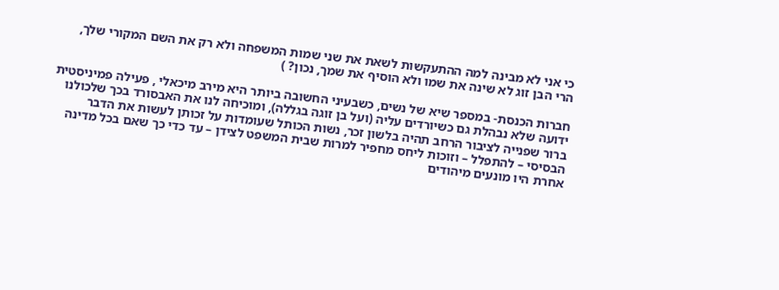כי אני לא מבינה למה ההתעקשות לשאת את שני שמות המשפחה ולא רק את השם המקורי שלך, הרי הבן זוג לא שינה את שמו ולא הוסיף את שמך, נכון? )

חברות הכנסת- במספר שיא של נשים, כשבעיני החשובה ביותר היא מירב מיכאלי , פעילה פמיניסטית ידועה שלא נבהלת גם כשיורדים עליה (ועל בן זוגה בגללה), ומוכיחה לנו את האבסורד בכך שלכולנו ברור שפנייה לציבור הרחב תהיה בלשון זכר, נשות הכותל שעומדות על זכותן לעשות את הדבר הבסיסי – להתפלל – וזוכות ליחס מחפיר למרות שבית המשפט לצידן – עד כדי כך שאם בכל מדינה אחרת היו מונעים מיהודים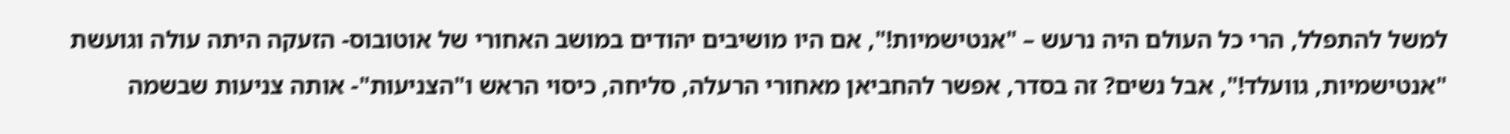למשל להתפלל, הרי כל העולם היה נרעש – "אנטישמיות!", אם היו מושיבים יהודים במושב האחורי של אוטובוס- הזעקה היתה עולה וגועשת "אנטישמיות, גוועלד!", אבל נשים? זה בסדר, אפשר להחביאן מאחורי הרעלה, סליחה, כיסוי הראש ו"הצניעות"- אותה צניעות שבשמה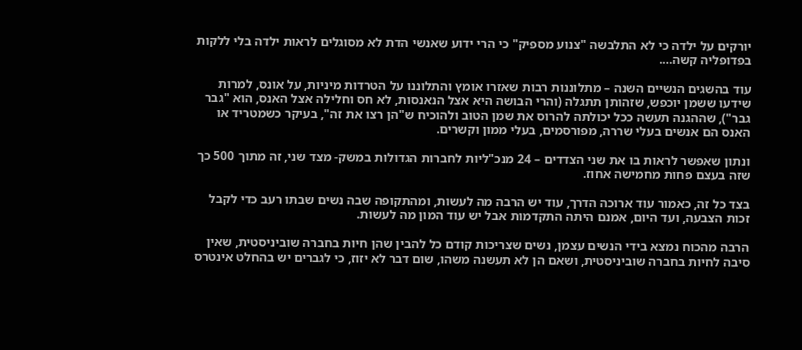יורקים על ילדה כי לא התלבשה "צנוע מספיק" כי הרי ידוע שאנשי הדת לא מסוגלים לראות ילדה בלי ללקות בפדופליה קשה….

עוד בהשגים הנשיים השנה – מתלוננות רבות שאזרו אומץ והתלוננו על הטרדות מיניות, על אונס, למרות שידעו ששמן יוכפש, שזהותן תתגלה (והרי הבושה היא אצל הנאנסות, לא חס וחלילה אצל האנס, הוא "גבר גבר"), שההגנה תעשה ככל יכולתה להרוס את שמן הטוב ולהוכיח ש"הן רצו את זה", בעיקר כשמטריד או האנס הם אנשים בעלי שררה, מפורסמים, בעלי ממון וקשרים.

ונתון שאפשר לראות בו את שני הצדדים – 24 מנכ"ליות לחברות הגדולות במשק- מצד שני, זה מתוך 500 כך שזה בעצם פחות מחמישה אחוז.

בצד כל זה, כאמור עוד ארוכה הדרך, עוד יש הרבה מה לעשות, ומהתקופה שבה נשים שבתו רעב כדי לקבל זכות הצבעה, ועד היום, אמנם היתה התקדמות אבל יש עוד המון מה לעשות.

הרבה מהכוח נמצא בידי הנשים עצמן, נשים שצריכות קודם כל להבין שהן חיות בחברה שוביניסטית, שאין סיבה לחיות בחברה שוביניסטית, ושאם הן לא תעשנה משהו, שום דבר לא יזוז, כי לגברים יש בהחלט אינטרס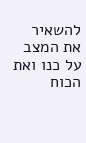להשאיר את המצב על כנו ואת הכוח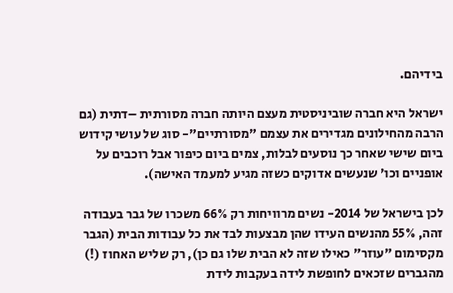בידיהם.

ישראל היא חברה שוביניסטית מעצם היותה חברה מסורתית –דתית (גם הרבה מהחילונים מגדירים את עצמם "מסורתיים"- סוג של עושי קידוש ביום שישי שאחר כך נוסעים לבלות, צמים ביום כיפור אבל רוכבים על אופניים וכו' שנעשים אדוקים כשזה מגיע למעמד האישה).

לכן בישראל של 2014- נשים מרוויחות רק 66% משכרו של גבר בעבודה זהה, 55% מהנשים העידו שהן מבצעות לבד את כל עבודות הבית (הגבר מקסימום "עוזר" כאילו שזה לא הבית שלו גם כן), רק שליש האחוז (!) מהגברים שזכאים לחופשת לידה בעקבות לידת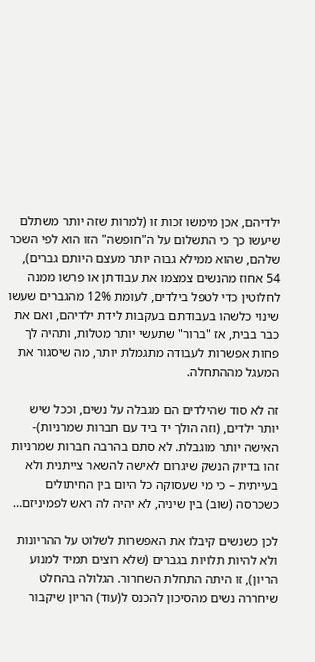ילדיהם, אכן מימשו זכות זו (למרות שזה יותר משתלם שיעשו כך כי התשלום על ה"חופשה" הזו הוא לפי השכר שלהם, שהוא ממילא גבוה יותר מעצם היותם גברים), 54 אחוז מהנשים צמצמו את עבודתן או פרשו ממנה לחלוטין כדי לטפל בילדים, לעומת 12% מהגברים שעשו שינוי כלשהו בעבודתם בעקבות לידת ילדיהם, ואם את כבר בבית, אז "ברור" שתעשי יותר מטלות, ותהיה לך פחות אפשרות לעבודה מתגמלת יותר, מה שיסגור את המעגל מההתחלה.

זה לא סוד שהילדים הם מגבלה על נשים, וככל שיש יותר ילדים, (וזה הולך יד ביד עם חברות שמרניות)- האישה יותר מוגבלת. לא סתם בהרבה חברות שמרניות זהו בדיוק הנשק שיגרום לאישה להשאר צייתנית ולא בעייתית – כי מי שעסוקה כל היום בין החיתולים כשכרסה (שוב) בין שיניה, לא יהיה לה ראש לפמיניזם…

לכן כשנשים קיבלו את האפשרות לשלוט על ההריונות ולא להיות תלויות בגברים (שלא רוצים תמיד למנוע הריון), זו היתה התחלת השחרור. הגלולה בהחלט שיחררה נשים מהסיכון להכנס ל(עוד) הריון שיקבור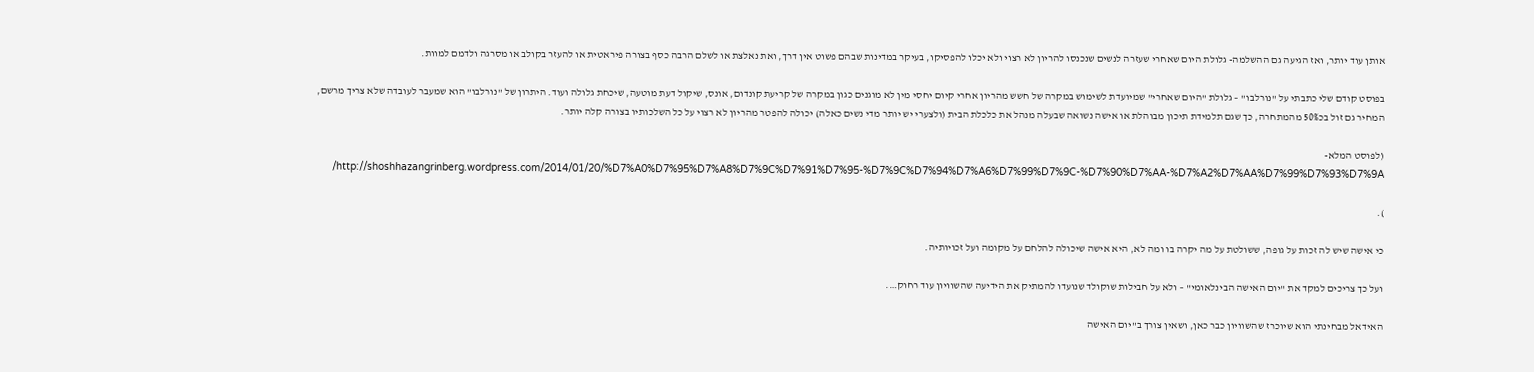אותן עוד יותר, ואז הגיעה גם ההשלמה- גלולת היום שאחרי שעזרה לנשים שנכנסו להריון לא רצוי ולא יכלו להפסיקו, בעיקר במדינות שבהם פשוט אין דרך, ואת נאלצת או לשלם הרבה כסף בצורה פיראטית או להעזר בקולב או מסרגה ולדמם למוות.

בפוסט קודם שלי כתבתי על "נורלבו" – גלולת "היום שאחרי" שמיועדת לשימוש במקרה של חשש מהריון אחרי קיום יחסי מין לא מוגנים כגון במקרה של קריעת קונדום, אונס, שיקול דעת מוטעה, שיכחת גלולה ועוד. היתרון של "נורלבו" הוא שמעבר לעובדה שלא צריך מרשם, המחיר גם זול בכ50% מהמתחרה, כך שגם תלמידת תיכון מבוהלת או אישה נשואה שבעלה מנהל את כלכלת הבית (ולצערי יש יותר מדי נשים כאלה) יכולה להפטר מהריון לא רצוי על כל השלכותיו בצורה קלה יותר.

(לפוסט המלא- http://shoshhazangrinberg.wordpress.com/2014/01/20/%D7%A0%D7%95%D7%A8%D7%9C%D7%91%D7%95-%D7%9C%D7%94%D7%A6%D7%99%D7%9C-%D7%90%D7%AA-%D7%A2%D7%AA%D7%99%D7%93%D7%9A/

).

כי אישה שיש לה זכות על גופה, ששולטת על מה יקרה בו ומה לא, היא אישה שיכולה להלחם על מקומה ועל זכויותיה.

ועל כך צריכים למקד את "יום האישה הבינלאומי" – ולא על חבילות שוקולד שנועדו להמתיק את הידיעה שהשוויון עוד רחוק….

האידאל מבחינתי הוא שיוכרז שהשוויון כבר כאן, ושאין צורך ב"יום האישה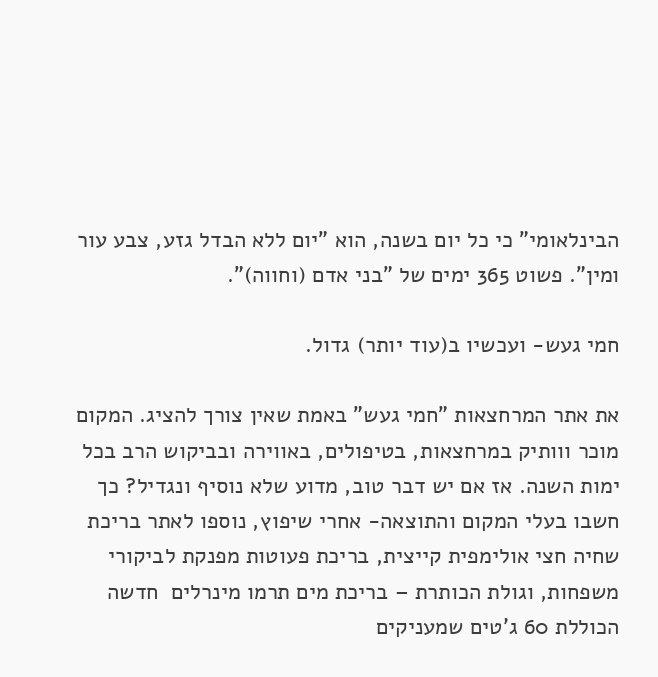הבינלאומי" כי כל יום בשנה, הוא "יום ללא הבדל גזע, צבע עור ומין". פשוט 365 ימים של "בני אדם (וחווה)".

חמי געש- ועכשיו ב(עוד יותר) גדול.

את אתר המרחצאות "חמי געש" באמת שאין צורך להציג. המקום מוכר ווותיק במרחצאות, בטיפולים, באווירה ובביקוש הרב בכל ימות השנה. אז אם יש דבר טוב, מדוע שלא נוסיף ונגדיל? כך חשבו בעלי המקום והתוצאה- אחרי שיפוץ, נוספו לאתר בריכת שחיה חצי אולימפית קייצית, בריכת פעוטות מפנקת לביקורי משפחות, וגולת הכותרת – בריכת מים תרמו מינרלים  חדשה הכוללת 60 ג'טים שמעניקים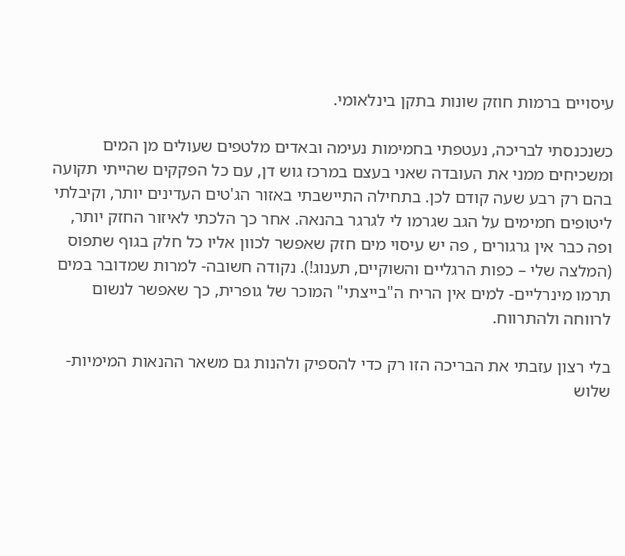עיסויים ברמות חוזק שונות בתקן בינלאומי.

כשנכנסתי לבריכה, נעטפתי בחמימות נעימה ובאדים מלטפים שעולים מן המים ומשכיחים ממני את העובדה שאני בעצם במרכז גוש דן, עם כל הפקקים שהייתי תקועה בהם רק רבע שעה קודם לכן. בתחילה התיישבתי באזור הג'טים העדינים יותר, וקיבלתי ליטופים חמימים על הגב שגרמו לי לגרגר בהנאה. אחר כך הלכתי לאיזור החזק יותר, ופה כבר אין גרגורים , פה יש עיסוי מים חזק שאפשר לכוון אליו כל חלק בגוף שתפוס (המלצה שלי – כפות הרגליים והשוקיים, תענוג!). נקודה חשובה- למרות שמדובר במים תרמו מינרליים- למים אין הריח ה"בייצתי" המוכר של גופרית, כך שאפשר לנשום לרווחה ולהתרווח.

בלי רצון עזבתי את הבריכה הזו רק כדי להספיק ולהנות גם משאר ההנאות המימיות- שלוש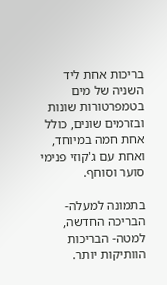בריכות אחת ליד השניה של מים בטמפרטורות שונות ובזרמים שונים, כולל אחת חמה במיוחד, ואחת עם ג'קוזי פנימי סוער וסוחף.

בתמונה למעלה- הבריכה החדשה, למטה- הבריכות הוותיקות יותר.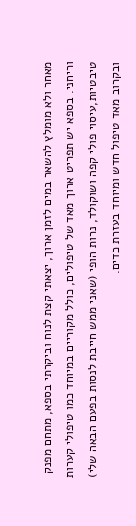מאחר ולא מומלץ להשאר במים לזמן ארוך, יצאתי קצת לנוח וביקרתי בספא, מתחם מפנק וריחני. בספא יש תפריט ארוך מאד של טיפולים, כולל מקוריים במיוחד כמו טיפולי קערות טיבטיות,עיסוי פולי קפה ושוקולד, נרות הופי (שאני ממש חייבת לנסות בפעם הבאה שלי) ובקרוב מאד טיפול חדש ומיוחד בעזרת כדים.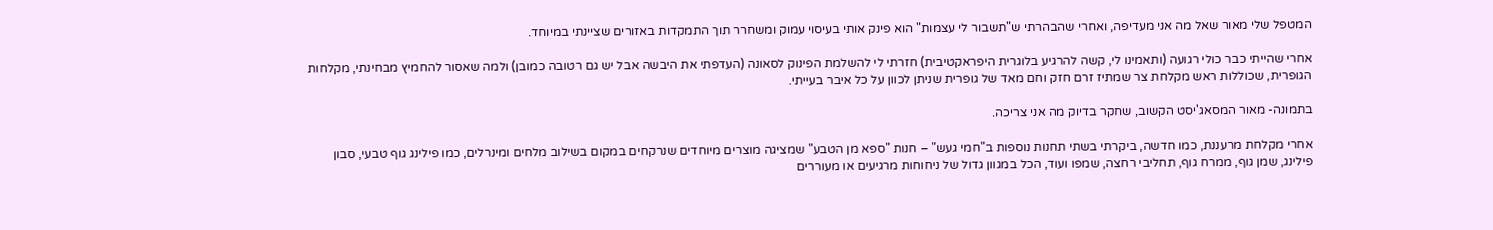המטפל שלי מאור שאל מה אני מעדיפה, ואחרי שהבהרתי ש"תשבור לי עצמות" הוא פינק אותי בעיסוי עמוק ומשחרר תוך התמקדות באזורים שציינתי במיוחד.

אחרי שהייתי כבר כולי רגועה (ותאמינו לי, קשה להרגיע בלוגרית היפראקטיבית) חזרתי לי להשלמת הפינוק לסאונה (העדפתי את היבשה אבל יש גם רטובה כמובן) ולמה שאסור להחמיץ מבחינתי, מקלחות הגופרית, שכוללות ראש מקלחת צר שמתיז זרם חזק וחם מאד של גופרית שניתן לכוון על כל איבר בעייתי.

בתמונה- מאור המסאג'יסט הקשוב, שחקר בדיוק מה אני צריכה.

אחרי מקלחת מרעננת, כמו חדשה, ביקרתי בשתי תחנות נוספות ב"חמי געש" – חנות "ספא מן הטבע" שמציגה מוצרים מיוחדים שנרקחים במקום בשילוב מלחים ומינרלים, כמו פילינג גוף טבעי, סבון פילינג, שמן גוף, ממרח גוף, תחליבי רחצה, שמפו ועוד, הכל במגוון גדול של ניחוחות מרגיעים או מעוררים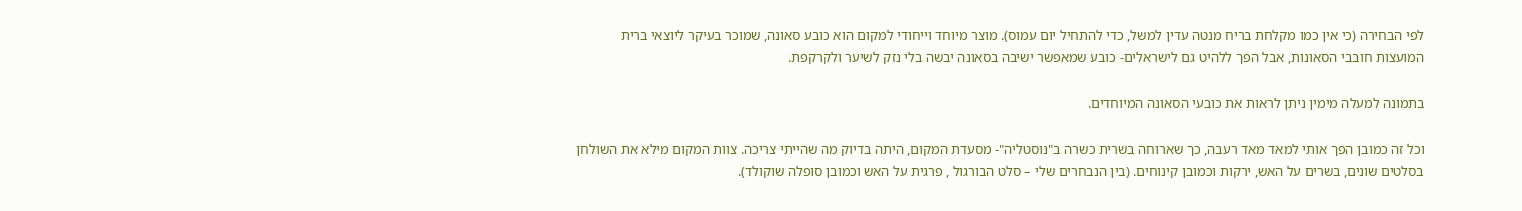לפי הבחירה (כי אין כמו מקלחת בריח מנטה עדין למשל, כדי להתחיל יום עמוס). מוצר מיוחד וייחודי למקום הוא כובע סאונה, שמוכר בעיקר ליוצאי ברית המועצות חובבי הסאונות, אבל הפך ללהיט גם לישראלים- כובע שמאפשר ישיבה בסאונה יבשה בלי נזק לשיער ולקרקפת.

בתמונה למעלה מימין ניתן לראות את כובעי הסאונה המיוחדים.

וכל זה כמובן הפך אותי למאד מאד רעבה, כך שארוחה בשרית כשרה ב"נוסטליה"- מסעדת המקום, היתה בדיוק מה שהייתי צריכה. צוות המקום מילא את השולחן בסלטים שונים, בשרים על האש, ירקות וכמובן קינוחים. (בין הנבחרים שלי – סלט הבורגול , פרגית על האש וכמובן סופלה שוקולד).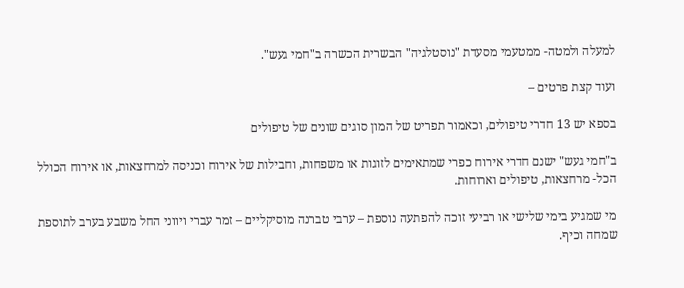למעלה ולמטה- ממטעמי מסעדת "נוסטלגיה" הבשרית הכשרה ב"חמי געש".

ועוד קצת פרטים –

בספא יש 13 חדרי טיפולים, וכאמור תפריט של המון סוגים שונים של טיפולים

ב"חמי געש" ישנם חדרי אירוח כפרי שמתאימים לזוגות או משפחות, וחבילות של אירוח וכניסה למרחצאות, או אירוח הכולל הכל- מרחצאות, טיפולים וארוחות.

מי שמגיע בימי שלישי או רביעי זוכה להפתעה נוספת – ערבי טברנה מוסיקליים – זמר עברי ויווני החל משבע בערב לתוספת שמחה וכיף.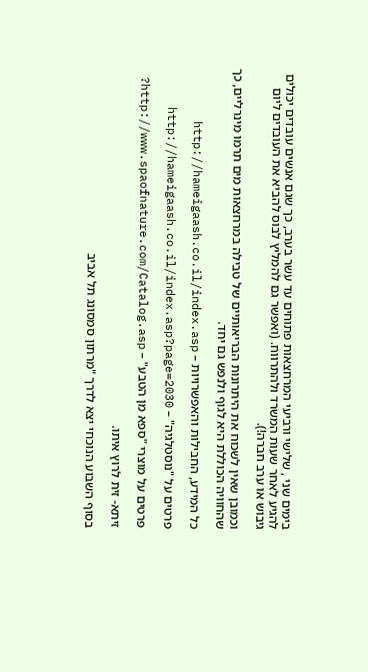בימים שני , שלישי ורביעי המרחצאות פתוחים עד עשר בערב, כך שגם אנשים עובדים יכולים להגיע לאחר שעות המשרד ולהתרווח. (ואפשר גם להמליץ לבוס להביא את העובדים ליום גיבוש או ערב חברה!).

וכמובן שאין לשכוח את היתרונות הבריאותיים של טבילה במרחצאות מים תרמו מינרליים, כך שהחוויה הכוללת היא לגוף ולנפש גם יחד.

כל המידע, החבילות והאפשרויות – http://hameigaash.co.il/index.asp

פרטים על "נוסטלגיה" – http://hameigaash.co.il/index.asp?page=2030

פרטים על מוצרי "ספא מן הטבע" – http://www.spaofnature.com/Catalog.asp?

זיתא- זית לרוץ איתו.

בסוף השבוע הנוכחי יצא לדרך "מרתון סמסונג תל אביב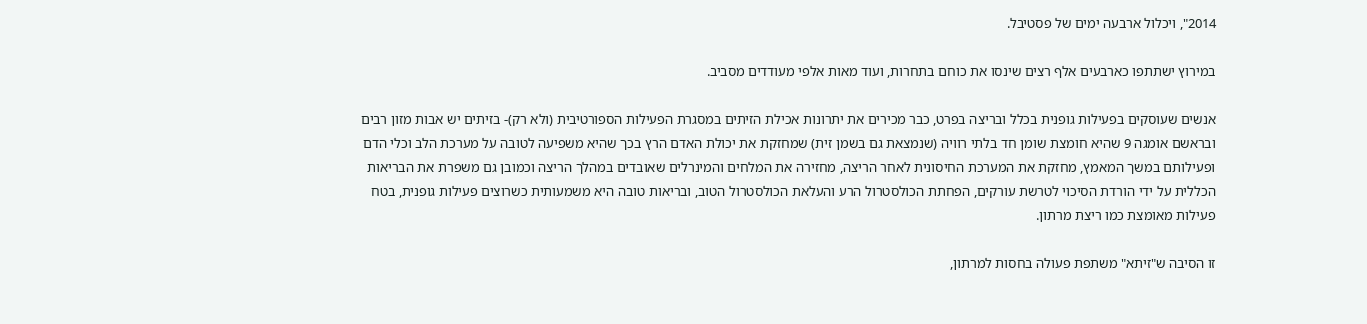2014", ויכלול ארבעה ימים של פסטיבל.

במירוץ ישתתפו כארבעים אלף רצים שינסו את כוחם בתחרות, ועוד מאות אלפי מעודדים מסביב.

אנשים שעוסקים בפעילות גופנית בכלל ובריצה בפרט, כבר מכירים את יתרונות אכילת הזיתים במסגרת הפעילות הספורטיבית (ולא רק)- בזיתים יש אבות מזון רבים ובראשם אומגה 9 שהיא חומצת שומן חד בלתי רוויה (שנמצאת גם בשמן זית) שמחזקת את יכולת האדם הרץ בכך שהיא משפיעה לטובה על מערכת הלב וכלי הדם ופעילותם במשך המאמץ, מחזקת את המערכת החיסונית לאחר הריצה, מחזירה את המלחים והמינרלים שאובדים במהלך הריצה וכמובן גם משפרת את הבריאות הכללית על ידי הורדת הסיכוי לטרשת עורקים, הפחתת הכולסטרול הרע והעלאת הכולסטרול הטוב, ובריאות טובה היא משמעותית כשרוצים פעילות גופנית, בטח פעילות מאומצת כמו ריצת מרתון.

זו הסיבה ש"זיתא" משתפת פעולה בחסות למרתון,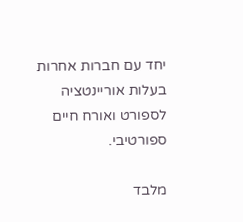יחד עם חברות אחרות בעלות אוריינטציה לספורט ואורח חיים ספורטיבי.

מלבד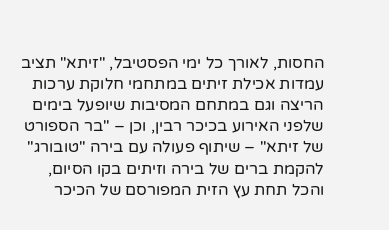החסות, לאורך כל ימי הפסטיבל, "זיתא" תציב עמדות אכילת זיתים במתחמי חלוקת ערכות הריצה וגם במתחם המסיבות שיופעל בימים שלפני האירוע בכיכר רבין, וכן – "בר הספורט של זיתא" – שיתוף פעולה עם בירה "טובורג"  להקמת ברים של בירה וזיתים בקו הסיום, והכל תחת עץ הזית המפורסם של הכיכר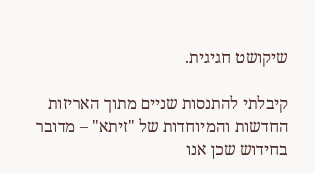שיקושט חגיגית.

קיבלתי להתנסות שניים מתוך האריזות החדשות והמיוחדות של "זיתא" – מדובר בחידוש שכן אנו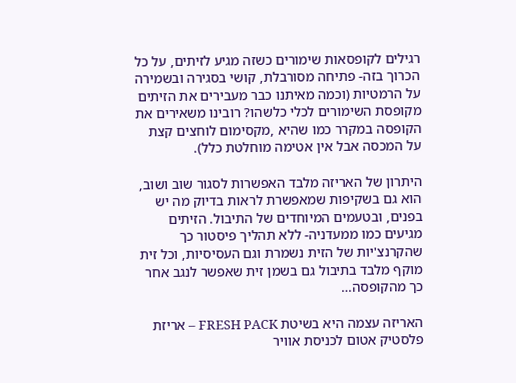רגילים לקופסאות שימורים כשזה מגיע לזיתים, על כל הכרוך בזה- פתיחה מסורבלת, קושי בסגירה ובשמירה על הרמטיות (וכמה מאיתנו כבר מעבירים את הזיתים מקופסת השימורים לכלי כלשהו? רובינו משאירים את הקופסה במקרר כמו שהיא ,מקסימום לוחצים קצת על המכסה אבל אין אטימה מוחלטת כלל).

היתרון של האריזה מלבד האפשרות לסגור שוב ושוב, הוא גם בשקיפות שמאפשרת לראות בדיוק מה יש בפנים, ובטעמים המיוחדים של התיבול. הזיתים מגיעים כמו ממעדניה- ללא תהליך פיסטור כך שהקרנצ'יות של הזית נשמרת וגם העסיסיות, וכל זית מוקף מלבד בתיבול גם בשמן זית שאפשר לנגב אחר כך מהקופסה…

האריזה עצמה היא בשיטת FRESH PACK – אריזת פלסטיק אטום לכניסת אוויר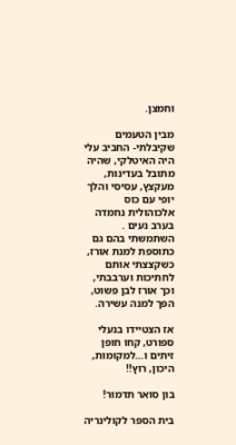וחמצן.

מבין הטעמים שקיבלתי- החביב עלי היה האיטלקי, שהיה מתובל בעדינות, מעקצץ, עסיסי והלך יופי עם כוס אלכוהולית נחמדה בערב נעים . השתמשתי בהם גם כתוספת למנת אורז, כשקצצתי אותם לחתיכות וערבבתי, וכך אורז לבן פשוט, הפך למנה עשירה.

אז הצטיידו בנעלי ספורט, קחו חופן זיתים ו…למקומות, היכון, רוץ!!

בון סואר תדמור!

בית הספר לקולינריה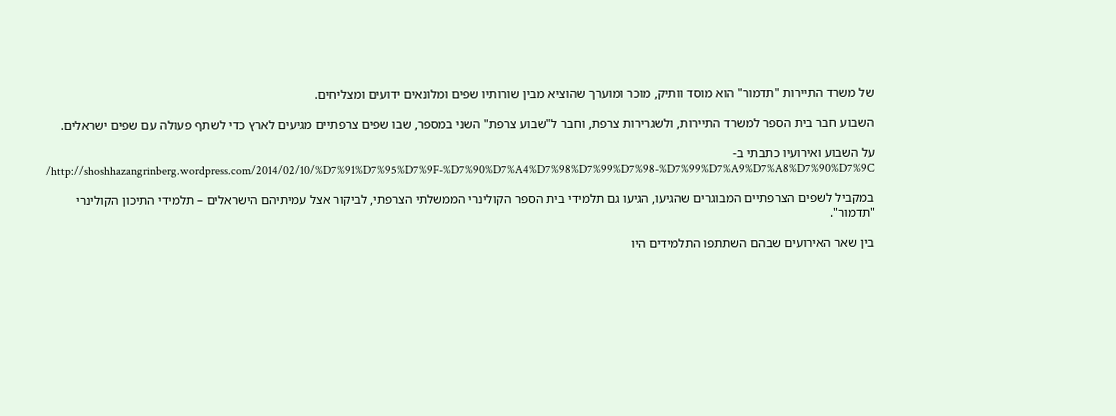של משרד התיירות "תדמור" הוא מוסד וותיק, מוכר ומוערך שהוציא מבין שורותיו שפים ומלונאים ידועים ומצליחים.

השבוע חבר בית הספר למשרד התיירות, ולשגרירות צרפת, וחבר ל"שבוע צרפת" השני במספר, שבו שפים צרפתיים מגיעים לארץ כדי לשתף פעולה עם שפים ישראלים.

על השבוע ואירועיו כתבתי ב- http://shoshhazangrinberg.wordpress.com/2014/02/10/%D7%91%D7%95%D7%9F-%D7%90%D7%A4%D7%98%D7%99%D7%98-%D7%99%D7%A9%D7%A8%D7%90%D7%9C/

במקביל לשפים הצרפתיים המבוגרים שהגיעו, הגיעו גם תלמידי בית הספר הקולינרי הממשלתי הצרפתי, לביקור אצל עמיתיהם הישראלים – תלמידי התיכון הקולינרי "תדמור".

בין שאר האירועים שבהם השתתפו התלמידים היו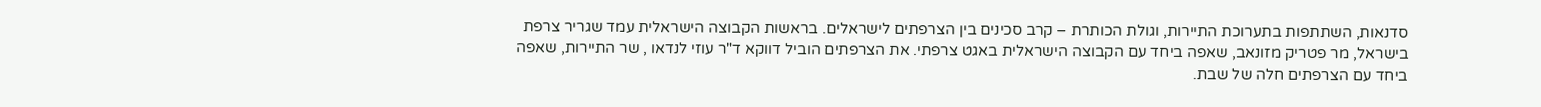סדנאות, השתתפות בתערוכת התיירות, וגולת הכותרת – קרב סכינים בין הצרפתים לישראלים. בראשות הקבוצה הישראלית עמד שגריר צרפת בישראל, מר פטריק מזונאב, שאפה ביחד עם הקבוצה הישראלית באגט צרפתי. את הצרפתים הוביל דווקא ד"ר עוזי לנדאו , שר התיירות, שאפה ביחד עם הצרפתים חלה של שבת.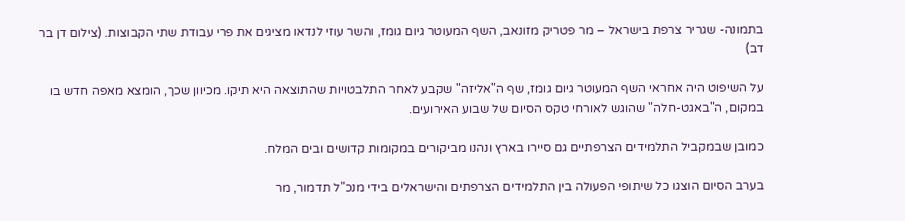בתמונה- שגריר צרפת בישראל – מר פטריק מזונאב, השף המעוטר גיום גומז, והשר עוזי לנדאו מציגים את פרי עבודת שתי הקבוצות. (צילום דן בר דב)

על השיפוט היה אחראי השף המעוטר גיום גומז, שף ה"אליזה" שקבע לאחר התלבטויות שהתוצאה היא תיקו. מכיוון שכך, הומצא מאפה חדש בו במקום, ה"באגט-חלה" שהוגש לאורחי טקס הסיום של שבוע האירועים.

כמובן שבמקביל התלמידים הצרפתיים גם סיירו בארץ ונהנו מביקורים במקומות קדושים ובים המלח.

בערב הסיום הוצגו כל שיתופי הפעולה בין התלמידים הצרפתים והישראלים בידי מנכ"ל תדמור, מר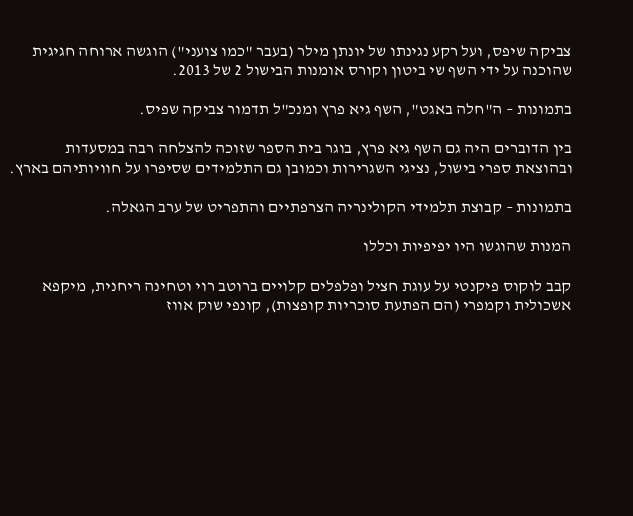צביקה שיפס, ועל רקע נגינתו של יונתן מילר (בעבר "כמו צועני") הוגשה ארוחה חגיגית שהוכנה על ידי השף שי ביטון וקורס אומנות הבישול 2 של 2013.

בתמונות – ה"חלה באגט", השף גיא פרץ ומנכ"ל תדמור צביקה שפיס.

בין הדוברים היה גם השף גיא פרץ, בוגר בית הספר שזוכה להצלחה רבה במסעדות ובהוצאת ספרי בישול, נציגי השגרירות וכמובן גם התלמידים שסיפרו על חוויותיהם בארץ.

בתמונות – קבוצת תלמידי הקולינריה הצרפתיים והתפריט של ערב הגאלה.

המנות שהוגשו היו יפיפיות וכללו

קבב לוקוס פיקנטי על עוגת חציל ופלפלים קלויים ברוטב רוי וטחינה ריחנית, מיקפא אשכולית וקמפרי (הם הפתעת סוכריות קופצות), קונפי שוק אווז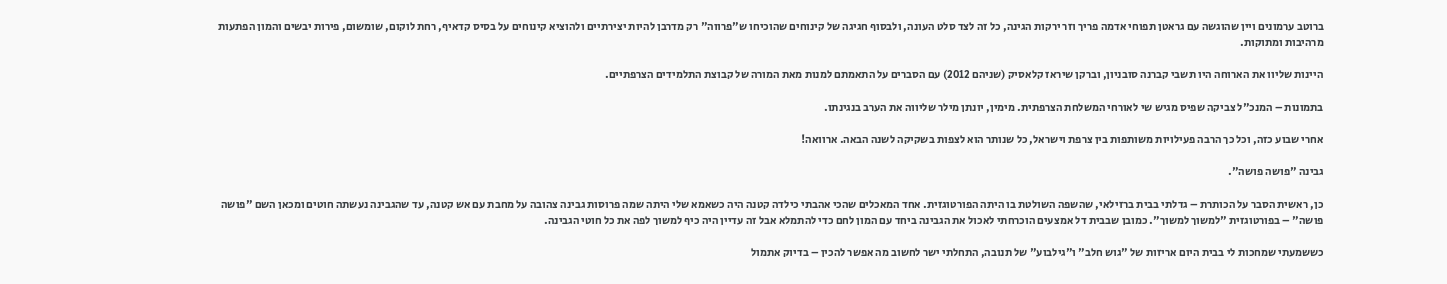ברוטב ערמונים ויין שהוגשה עם גראטן תפוחי אדמה פריך וזר ירקות הגינה, כל זה לצד סלט העונה, ולבסוף חגיגה של קינוחים שהוכיחו ש"פרווה" רק מדרבן להיות יצירתיים ולהוציא קינוחים על בסיס קדאיף, רחת לוקום, שומשום, פירות יבשים והמון הפתעות מרהיבות ומתוקות.

היינות שליוו את הארוחה היו תשבי קברנה סובניון, וברקן שיראז קלאסיק (שניהם 2012) עם הסברים על התאמתם למנות מאת המורה של קבוצת התלמידים הצרפתיים.

בתמונות – המנכ"ל צביקה שפיס מגיש שי לאורחי המשלחת הצרפתית. מימין, יונתן מילר שליווה את הערב בנגינתו.

אחרי שבוע כזה, וכל כך הרבה פעילויות משותפות בין צרפת וישראל, כל שנותר הוא לצפות בשקיקה לשנה הבאה. ארוואה!

גבינה "פושה פושה".

כן, ראשית הסבר על הכותרת – גדלתי בבית ברזילאי, שהשפה השולטת בו היתה הפורטוגזית. אחד המאכלים שהכי אהבתי כילדה קטנה היה כשאמא שלי היתה שמה פרוסות גבינה צהובה על מחבת עם אש קטנה, עד שהגבינה נעשתה חוטים ומכאן השם "פושה פושה" – בפורטוגזית "למשוך למשוך". כמובן שבבית דל אמצעים הוכרחתי לאכול את הגבינה ביחד עם המון לחם כדי להתמלא אבל זה עדיין היה כיף למשוך לפה את כל חוטי הגבינה.

כששמעתי שמחכות לי בבית היום אריזות של "גוש חלב" ו"גילבוע" של תנובה, התחלתי ישר לחשוב מה אפשר להכין – בדיוק אתמול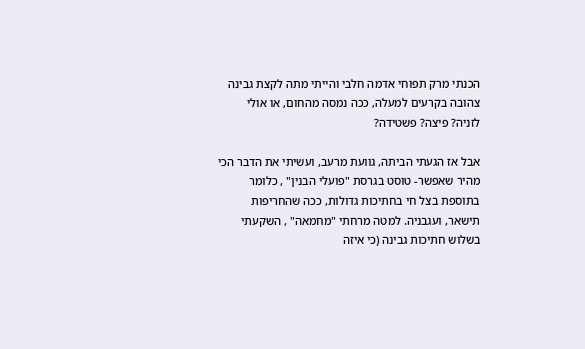הכנתי מרק תפוחי אדמה חלבי והייתי מתה לקצת גבינה צהובה בקרעים למעלה, ככה נמסה מהחום, או אולי לזניה? פיצה? פשטידה?

אבל אז הגעתי הביתה, גוועת מרעב, ועשיתי את הדבר הכי מהיר שאפשר- טוסט בגרסת "פועלי הבנין" , כלומר בתוספת בצל חי בחתיכות גדולות, ככה שהחריפות תישאר, ועגבניה. למטה מרחתי "מחמאה" , השקעתי בשלוש חתיכות גבינה (כי איזה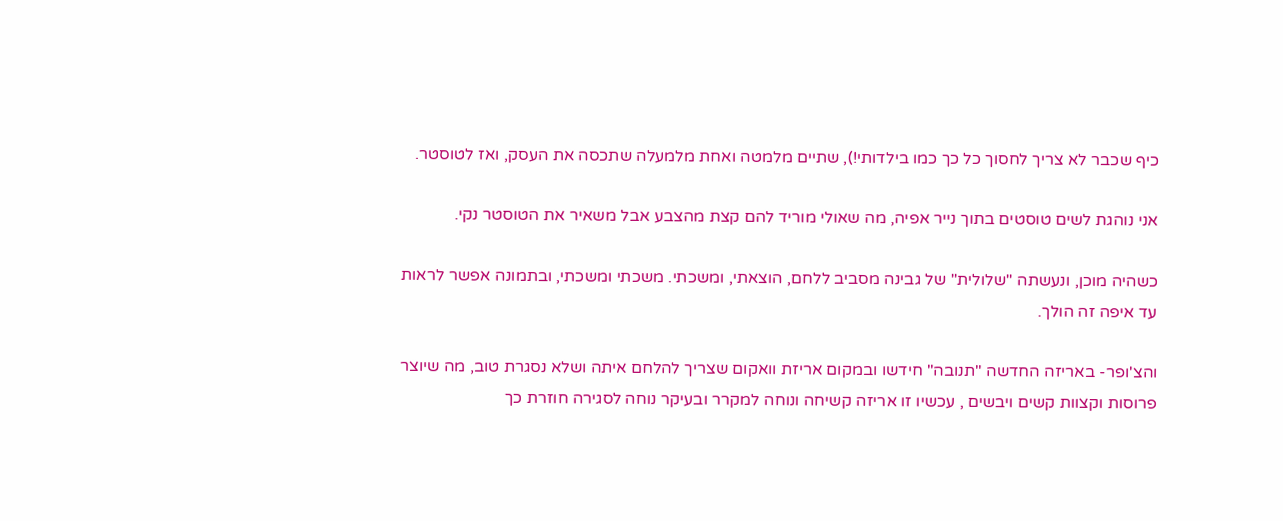כיף שכבר לא צריך לחסוך כל כך כמו בילדותי!), שתיים מלמטה ואחת מלמעלה שתכסה את העסק, ואז לטוסטר.

אני נוהגת לשים טוסטים בתוך נייר אפיה, מה שאולי מוריד להם קצת מהצבע אבל משאיר את הטוסטר נקי.

כשהיה מוכן, ונעשתה "שלולית" של גבינה מסביב ללחם, הוצאתי, ומשכתי. משכתי ומשכתי, ובתמונה אפשר לראות עד איפה זה הולך.

והצ'ופר- באריזה החדשה "תנובה" חידשו ובמקום אריזת וואקום שצריך להלחם איתה ושלא נסגרת טוב, מה שיוצר פרוסות וקצוות קשים ויבשים , עכשיו זו אריזה קשיחה ונוחה למקרר ובעיקר נוחה לסגירה חוזרת כך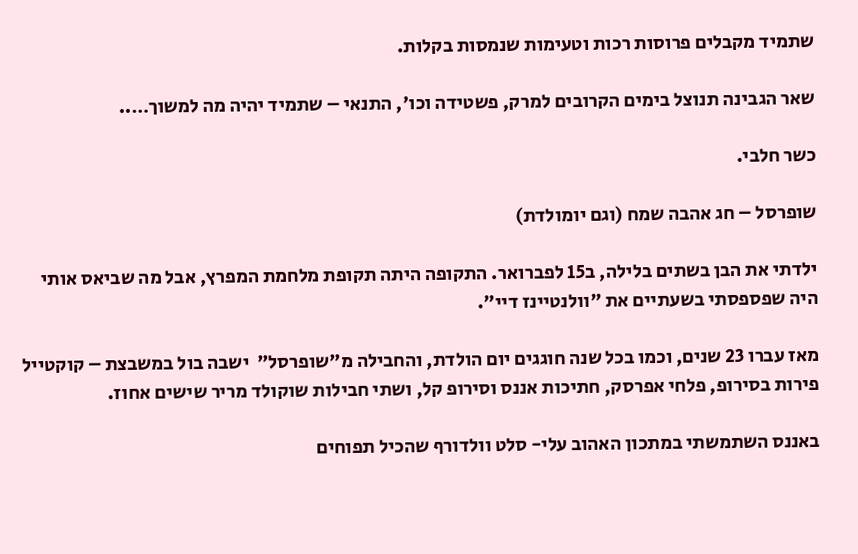שתמיד מקבלים פרוסות רכות וטעימות שנמסות בקלות.

שאר הגבינה תנוצל בימים הקרובים למרק, פשטידה וכו', התנאי – שתמיד יהיה מה למשוך…..

כשר חלבי.

שופרסל – חג אהבה שמח (וגם יומולדת)

ילדתי את הבן בשתים בלילה, ב15 לפברואר. התקופה היתה תקופת מלחמת המפרץ, אבל מה שביאס אותי היה שפספסתי בשעתיים את "וולנטיינז דיי".

מאז עברו 23 שנים, וכמו בכל שנה חוגגים יום הולדת, והחבילה מ"שופרסל"  ישבה בול במשבצת – קוקטייל פירות בסירופ, פלחי אפרסק, חתיכות אננס וסירופ קל, ושתי חבילות שוקולד מריר שישים אחוז.

באננס השתמשתי במתכון האהוב עלי- סלט וולדורף שהכיל תפוחים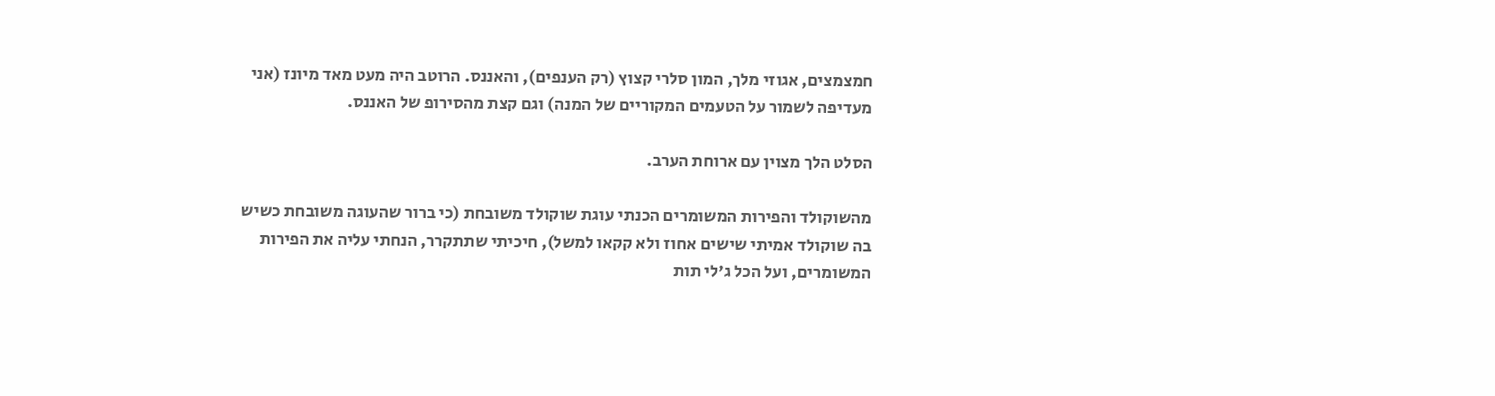חמצמצים, אגוזי מלך, המון סלרי קצוץ (רק הענפים), והאננס. הרוטב היה מעט מאד מיונז (אני מעדיפה לשמור על הטעמים המקוריים של המנה) וגם קצת מהסירופ של האננס.

הסלט הלך מצוין עם ארוחת הערב.

מהשוקולד והפירות המשומרים הכנתי עוגת שוקולד משובחת (כי ברור שהעוגה משובחת כשיש בה שוקולד אמיתי שישים אחוז ולא קקאו למשל), חיכיתי שתתקרר, הנחתי עליה את הפירות המשומרים, ועל הכל ג'לי תות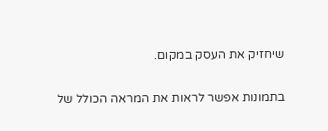שיחזיק את העסק במקום.

בתמונות אפשר לראות את המראה הכולל של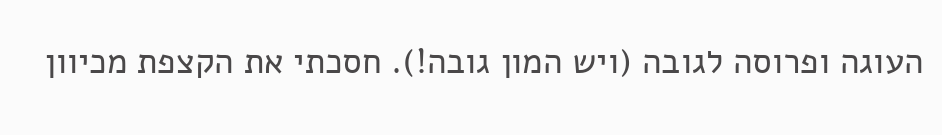העוגה ופרוסה לגובה (ויש המון גובה!). חסכתי את הקצפת מכיוון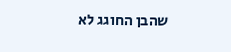שהבן החוגג לא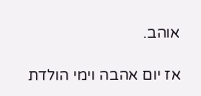אוהב.

אז יום אהבה וימי הולדת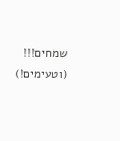שמחים!!!  (וטעימים!)